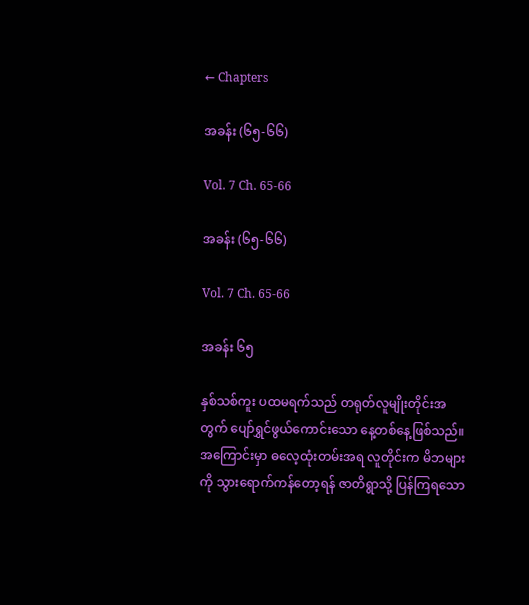← Chapters

အခန်း (၆၅-၆၆)

Vol. 7 Ch. 65-66

အခန်း (၆၅-၆၆)

Vol. 7 Ch. 65-66

အခန်း ၆၅

နှစ်သစ်ကူး ပထမရက်သည် တရုတ်လူမျိုးတိုင်းအတွက် ပျော်ရွှင်ဖွယ်ကောင်းသော နေ့တစ်နေ့ဖြစ်သည်။ အကြောင်းမှာ ဓလေ့ထုံးတမ်းအရ လူတိုင်းက မိဘများကို သွားရောက်ကန်တော့ရန် ဇာတိရွာသို့ ပြန်ကြရသော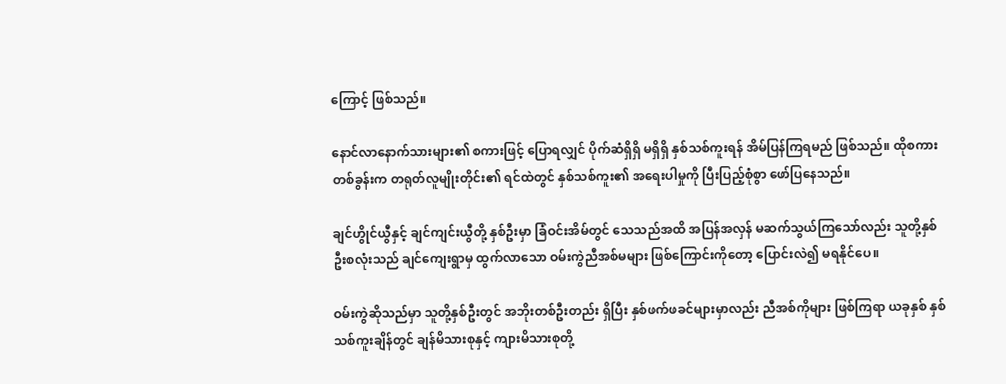ကြောင့် ဖြစ်သည်။

နောင်လာနောက်သားများ၏ စကားဖြင့် ပြောရလျှင် ပိုက်ဆံရှိရှိ မရှိရှိ နှစ်သစ်ကူးရန် အိမ်ပြန်ကြရမည် ဖြစ်သည်။ ထိုစကားတစ်ခွန်းက တရုတ်လူမျိုးတိုင်း၏ ရင်ထဲတွင် နှစ်သစ်ကူး၏ အရေးပါမှုကို ပြီးပြည့်စုံစွာ ဖော်ပြနေသည်။

ချင်ဟွိုင်ယွီနှင့် ချင်ကျင်းယွီတို့ နှစ်ဦးမှာ ခြံဝင်းအိမ်တွင် သေသည်အထိ အပြန်အလှန် မဆက်သွယ်ကြသော်လည်း သူတို့နှစ်ဦးစလုံးသည် ချင်ကျေးရွာမှ ထွက်လာသော ဝမ်းကွဲညီအစ်မများ ဖြစ်ကြောင်းကိုတော့ ပြောင်းလဲ၍ မရနိုင်ပေ။

ဝမ်းကွဲဆိုသည်မှာ သူတို့နှစ်ဦးတွင် အဘိုးတစ်ဦးတည်း ရှိပြီး နှစ်ဖက်ဖခင်များမှာလည်း ညီအစ်ကိုများ ဖြစ်ကြရာ ယခုနှစ် နှစ်သစ်ကူးချိန်တွင် ချန်မိသားစုနှင့် ကျားမိသားစုတို့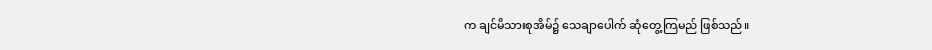က ချင်မိသားစုအိမ်၌ သေချာပေါက် ဆုံတွေ့ကြမည် ဖြစ်သည်။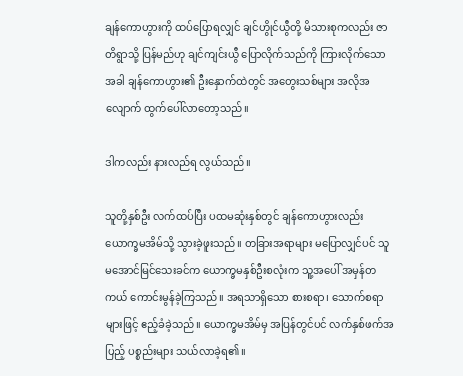ချန်ကောဟွားကို ထပ်ပြောရလျှင် ချင်ဟွိုင်ယွီတို့ မိသားစုကလည်း ဇာတိရွာသို့ ပြန်မည်ဟု ချင်ကျင်းယွီ ပြောလိုက်သည်ကို ကြားလိုက်သောအခါ ချန်ကောဟွား၏ ဦးနှောက်ထဲတွင် အတွေးသစ်များ အလိုအလျောက် ထွက်ပေါ်လာတော့သည်။

ဒါကလည်း နားလည်ရ လွယ်သည်။

သူတို့နှစ်ဦး လက်ထပ်ပြီး ပထမဆုံးနှစ်တွင် ချန်ကောဟွားလည်း ယောက္ခမအိမ်သို့ သွားခဲ့ဖူးသည်။ တခြားအရာများ မပြောလျှင်ပင် သူ မအောင်မြင်သေးခင်က ယောက္ခမနှစ်ဦးစလုံးက သူ့အပေါ် အမှန်တကယ် ကောင်းမွန်ခဲ့ကြသည်။ အရသာရှိသော စားစရာ၊ သောက်စရာများဖြင့် ဧည့်ခံခဲ့သည်။ ယောက္ခမအိမ်မှ အပြန်တွင်ပင် လက်နှစ်ဖက်အပြည့် ပစ္စည်းများ သယ်လာခဲ့ရ၏။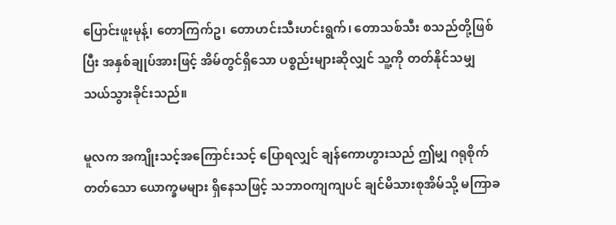ပြောင်းဖူးမုန့်၊ တောကြက်ဥ၊ တောဟင်းသီးဟင်းရွက်၊ တောသစ်သီး စသည်တို့ဖြစ်ပြီး အနှစ်ချုပ်အားဖြင့် အိမ်တွင်ရှိသော ပစ္စည်းများဆိုလျှင် သူ့ကို တတ်နိုင်သမျှ သယ်သွားခိုင်းသည်။

မူလက အကျိုးသင့်အကြောင်းသင့် ပြောရလျှင် ချန်ကောဟွားသည် ဤမျှ ဂရုစိုက်တတ်သော ယောက္ခမများ ရှိနေသဖြင့် သဘာဝကျကျပင် ချင်မိသားစုအိမ်သို့ မကြာခ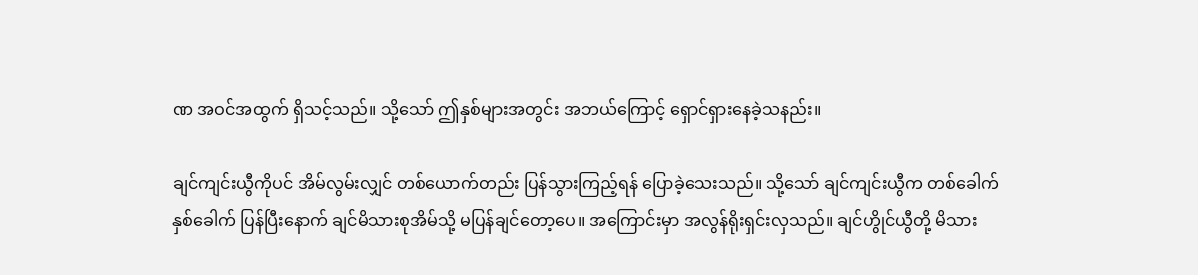ဏ အဝင်အထွက် ရှိသင့်သည်။ သို့သော် ဤနှစ်များအတွင်း အဘယ်ကြောင့် ရှောင်ရှားနေခဲ့သနည်း။

ချင်ကျင်းယွီကိုပင် အိမ်လွမ်းလျှင် တစ်ယောက်တည်း ပြန်သွားကြည့်ရန် ပြောခဲ့သေးသည်။ သို့သော် ချင်ကျင်းယွီက တစ်ခေါက်နှစ်ခေါက် ပြန်ပြီးနောက် ချင်မိသားစုအိမ်သို့ မပြန်ချင်တော့ပေ။ အကြောင်းမှာ အလွန်ရိုးရှင်းလှသည်။ ချင်ဟွိုင်ယွီတို့ မိသား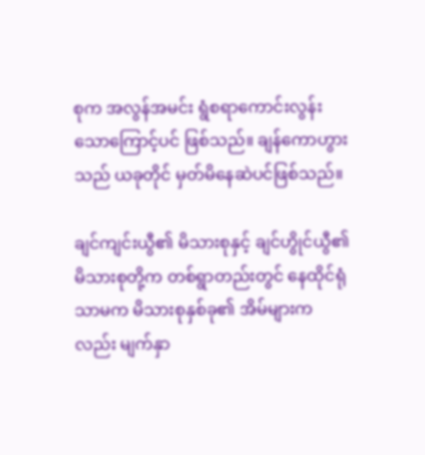စုက အလွန်အမင်း ရွံစရာကောင်းလွန်းသောကြောင့်ပင် ဖြစ်သည်။ ချန်ကောဟွားသည် ယခုတိုင် မှတ်မိနေဆဲပင်ဖြစ်သည်။

ချင်ကျင်းယွီ၏ မိသားစုနှင့် ချင်ဟွိုင်ယွီ၏ မိသားစုတို့က တစ်ရွာတည်းတွင် နေထိုင်ရုံသာမက မိသားစုနှစ်ခု၏ အိမ်များကလည်း မျက်နှာ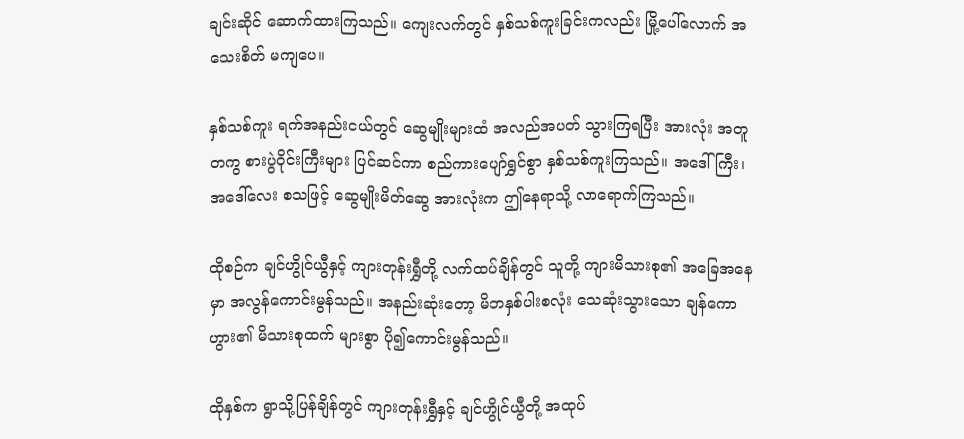ချင်းဆိုင် ဆောက်ထားကြသည်။ ကျေးလက်တွင် နှစ်သစ်ကူးခြင်းကလည်း မြို့ပေါ်လောက် အသေးစိတ် မကျပေ။

နှစ်သစ်ကူး ရက်အနည်းငယ်တွင် ဆွေမျိုးများထံ အလည်အပတ် သွားကြရပြီး အားလုံး အတူတကွ စားပွဲဝိုင်းကြီးများ ပြင်ဆင်ကာ စည်ကားပျော်ရွှင်စွာ နှစ်သစ်ကူးကြသည်။ အဒေါ်ကြီး၊ အဒေါ်လေး စသဖြင့် ဆွေမျိုးမိတ်ဆွေ အားလုံးက ဤနေရာသို့ လာရောက်ကြသည်။

ထိုစဉ်က ချင်ဟွိုင်ယွီနှင့် ကျားတုန်းရွှီတို့ လက်ထပ်ချိန်တွင် သူတို့ ကျားမိသားစု၏ အခြေအနေမှာ အလွန်ကောင်းမွန်သည်။ အနည်းဆုံးတော့ မိဘနှစ်ပါးစလုံး သေဆုံးသွားသော ချန်ကောဟွား၏ မိသားစုထက် များစွာ ပို၍ကောင်းမွန်သည်။

ထိုနှစ်က ရွာသို့ပြန်ချိန်တွင် ကျားတုန်းရွှီနှင့် ချင်ဟွိုင်ယွီတို့ အထုပ်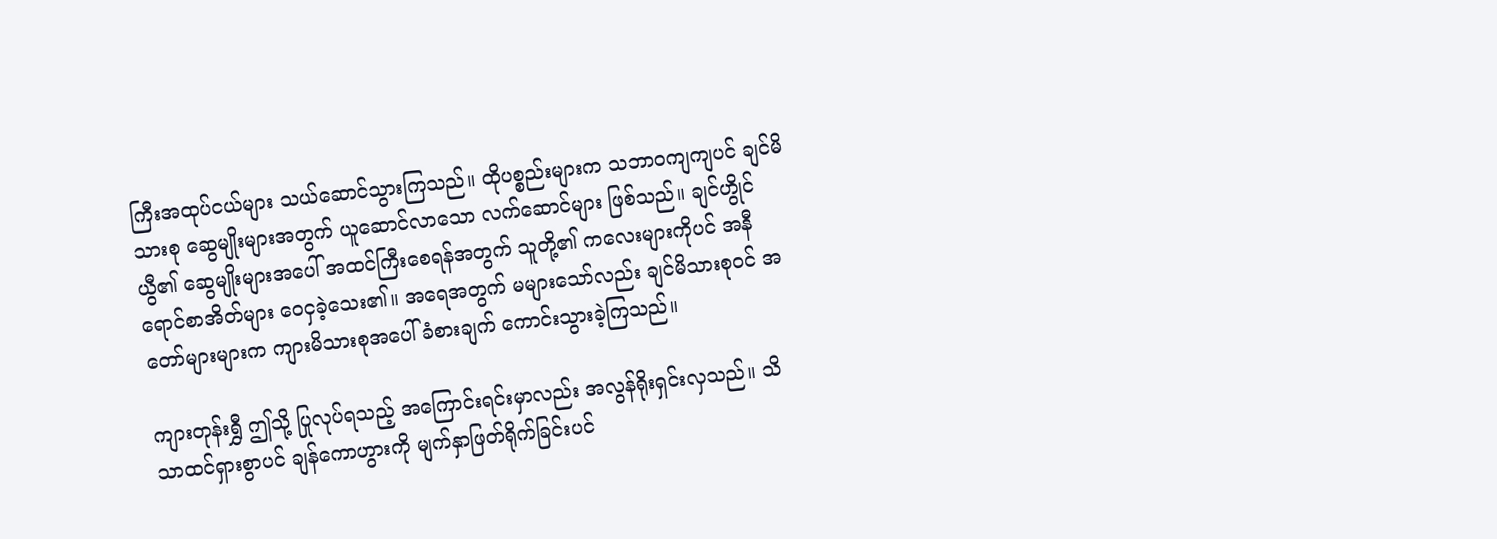ကြီးအထုပ်ငယ်များ သယ်ဆောင်သွားကြသည်။ ထိုပစ္စည်းများက သဘာဝကျကျပင် ချင်မိသားစု ဆွေမျိုးများအတွက် ယူဆောင်လာသော လက်ဆောင်များ ဖြစ်သည်။ ချင်ဟွိုင်ယွီ၏ ဆွေမျိုးများအပေါ် အထင်ကြီးစေရန်အတွက် သူတို့၏ ကလေးများကိုပင် အနီရောင်စာအိတ်များ ဝေငှခဲ့သေး၏။ အရေအတွက် မများသော်လည်း ချင်မိသားစုဝင် အတော်များများက ကျားမိသားစုအပေါ် ခံစားချက် ကောင်းသွားခဲ့ကြသည်။

ကျားတုန်းရွှီ ဤသို့ ပြုလုပ်ရသည့် အကြောင်းရင်းမှာလည်း အလွန်ရိုးရှင်းလှသည်။ သိသာထင်ရှားစွာပင် ချန်ကောဟွားကို မျက်နှာဖြတ်ရိုက်ခြင်းပင်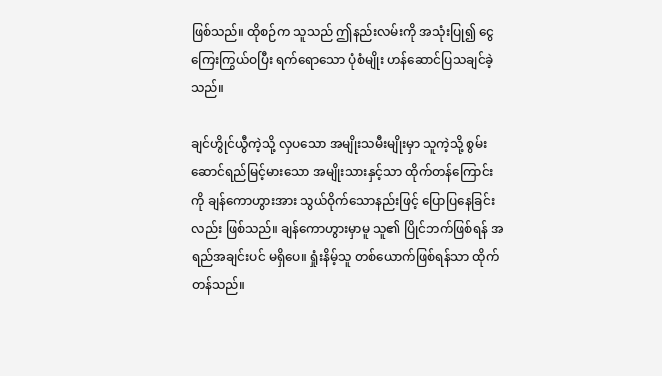ဖြစ်သည်။ ထိုစဉ်က သူသည် ဤနည်းလမ်းကို အသုံးပြု၍ ငွေကြေးကြွယ်ဝပြီး ရက်ရောသော ပုံစံမျိုး ဟန်ဆောင်ပြသချင်ခဲ့သည်။

ချင်ဟွိုင်ယွီကဲ့သို့ လှပသော အမျိုးသမီးမျိုးမှာ သူကဲ့သို့ စွမ်းဆောင်ရည်မြင့်မားသော အမျိုးသားနှင့်သာ ထိုက်တန်ကြောင်းကို ချန်ကောဟွားအား သွယ်ဝိုက်သောနည်းဖြင့် ပြောပြနေခြင်းလည်း ဖြစ်သည်။ ချန်ကောဟွားမှာမူ သူ၏ ပြိုင်ဘက်ဖြစ်ရန် အရည်အချင်းပင် မရှိပေ။ ရှုံးနိမ့်သူ တစ်ယောက်ဖြစ်ရန်သာ ထိုက်တန်သည်။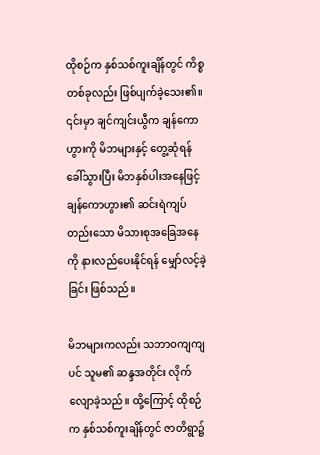ထိုစဉ်က နှစ်သစ်ကူးချိန်တွင် ကိစ္စတစ်ခုလည်း ဖြစ်ပျက်ခဲ့သေး၏။ ၎င်းမှာ ချင်ကျင်းယွီက ချန်ကောဟွားကို မိဘများနှင့် တွေ့ဆုံရန် ခေါ်သွားပြီး မိဘနှစ်ပါးအနေဖြင့် ချန်ကောဟွား၏ ဆင်းရဲကျပ်တည်းသော မိသားစုအခြေအနေကို နားလည်ပေးနိုင်ရန် မျှော်လင့်ခဲ့ခြင်း ဖြစ်သည်။

မိဘများကလည်း သဘာဝကျကျပင် သူမ၏ ဆန္ဒအတိုင်း လိုက်လျောခဲ့သည်။ ထို့ကြောင့် ထိုစဉ်က နှစ်သစ်ကူးချိန်တွင် ဇာတိရွာ၌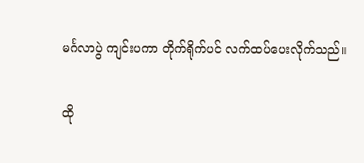မင်္ဂလာပွဲ ကျင်းပကာ တိုက်ရိုက်ပင် လက်ထပ်ပေးလိုက်သည်။

ထို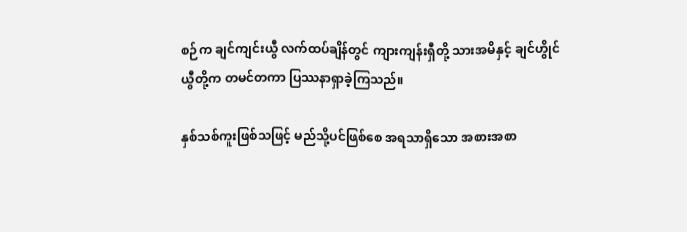စဉ်က ချင်ကျင်းယွီ လက်ထပ်ချိန်တွင် ကျားကျန်းရှီတို့ သားအမိနှင့် ချင်ဟွိုင်ယွီတို့က တမင်တကာ ပြဿနာရှာခဲ့ကြသည်။

နှစ်သစ်ကူးဖြစ်သဖြင့် မည်သို့ပင်ဖြစ်စေ အရသာရှိသော အစားအစာ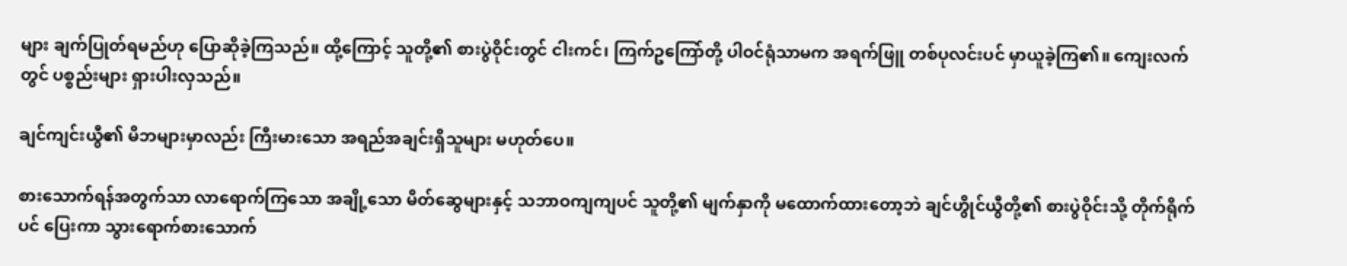များ ချက်ပြုတ်ရမည်ဟု ပြောဆိုခဲ့ကြသည်။ ထို့ကြောင့် သူတို့၏ စားပွဲဝိုင်းတွင် ငါးကင်၊ ကြက်ဥကြော်တို့ ပါဝင်ရုံသာမက အရက်ဖြူ တစ်ပုလင်းပင် မှာယူခဲ့ကြ၏။ ကျေးလက်တွင် ပစ္စည်းများ ရှားပါးလှသည်။

ချင်ကျင်းယွီ၏ မိဘများမှာလည်း ကြီးမားသော အရည်အချင်းရှိသူများ မဟုတ်ပေ။

စားသောက်ရန်အတွက်သာ လာရောက်ကြသော အချို့သော မိတ်ဆွေများနှင့် သဘာဝကျကျပင် သူတို့၏ မျက်နှာကို မထောက်ထားတော့ဘဲ ချင်ဟွိုင်ယွီတို့၏ စားပွဲဝိုင်းသို့ တိုက်ရိုက်ပင် ပြေးကာ သွား‌ရောက်စား‌သောက်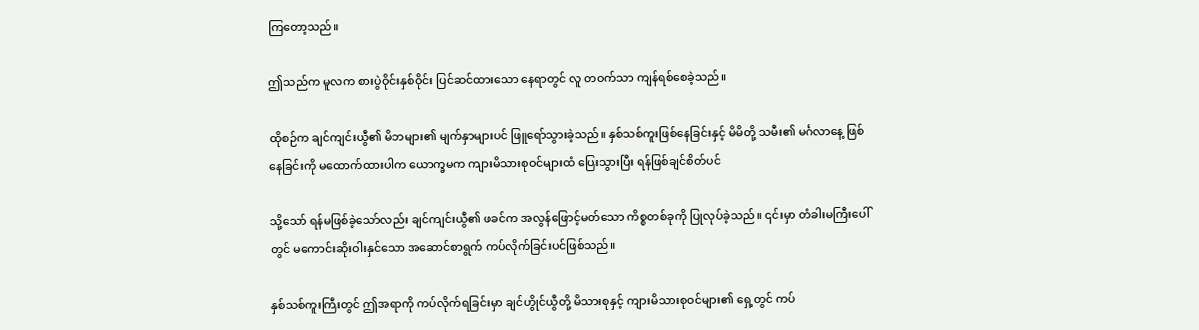ကြတော့သည်။

ဤသည်က မူလက စားပွဲဝိုင်းနှစ်ဝိုင်း ပြင်ဆင်ထားသော နေရာတွင် လူ တဝက်သာ ကျန်ရစ်စေခဲ့သည်။

ထိုစဉ်က ချင်ကျင်းယွီ၏ မိဘများ၏ မျက်နှာများပင် ဖြူရော်သွားခဲ့သည်။ နှစ်သစ်ကူးဖြစ်နေခြင်းနှင့် မိမိတို့ သမီး၏ မင်္ဂလာနေ့ ဖြစ်နေခြင်းကို မထောက်ထားပါက ယောက္ခမက ကျားမိသားစုဝင်များထံ ပြေးသွားပြီး ရန်ဖြစ်ချင်စိတ်ပင်

သို့သော် ရန်မဖြစ်ခဲ့သော်လည်း ချင်ကျင်းယွီ၏ ဖခင်က အလွန်ဖြောင့်မတ်သော ကိစ္စတစ်ခုကို ပြုလုပ်ခဲ့‌သည်။ ၎င်းမှာ တံခါးမကြီးပေါ်တွင် မကောင်းဆိုးဝါးနှင်သော အဆောင်စာရွက် ကပ်လိုက်ခြင်းပင်ဖြစ်သည်။

နှစ်သစ်ကူးကြီးတွင် ဤအရာကို ကပ်လိုက်ရခြင်းမှာ ချင်ဟွိုင်ယွီတို့ မိသားစုနှင့် ကျားမိသားစုဝင်များ၏ ရှေ့တွင် ကပ်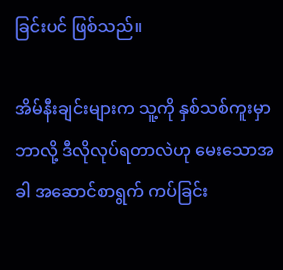ခြင်းပင် ဖြစ်သည်။

အိမ်နီးချင်းများက သူ့ကို နှစ်သစ်ကူးမှာ ဘာလို့ ဒီလိုလုပ်ရတာလဲဟု မေးသောအခါ အဆောင်စာရွက် ကပ်ခြင်း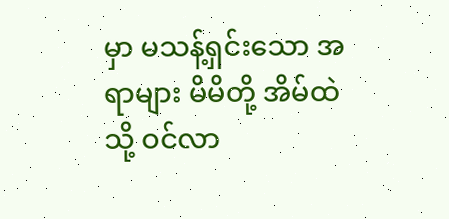မှာ မသန့်ရှင်းသော အရာများ မိမိတို့ အိမ်ထဲသို့ ဝင်လာ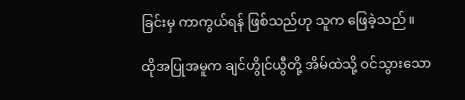ခြင်းမှ ကာကွယ်ရန် ဖြစ်သည်ဟု သူက ဖြေခဲ့သည်။

ထိုအပြုအမူက ချင်ဟွိုင်ယွီတို့ အိမ်ထဲသို့ ဝင်သွားသော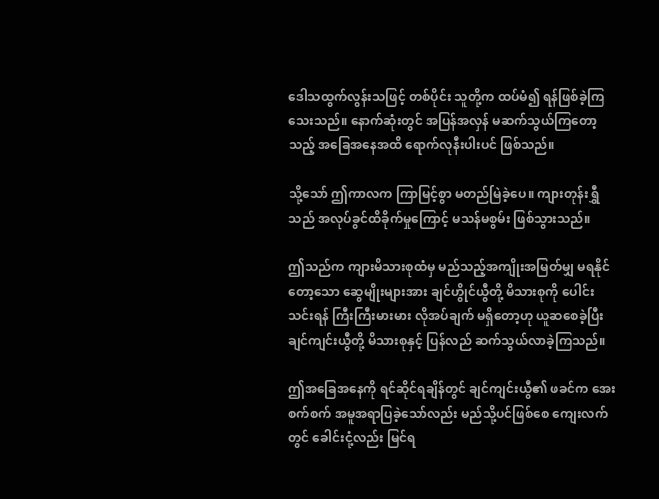ဒေါသထွက်လွန်းသဖြင့် တစ်ပိုင်း သူတို့က ထပ်မံ၍ ရန်ဖြစ်ခဲ့ကြသေးသည်။ နောက်ဆုံးတွင် အပြန်အလှန် မဆက်သွယ်ကြတော့သည့် အခြေအနေအထိ ရောက်လုနီးပါးပင် ဖြစ်သည်။

သို့သော် ဤကာလက ကြာမြင့်စွာ မတည်မြဲခဲ့ပေ။ ကျားတုန်းရွှီသည် အလုပ်ခွင်ထိခိုက်မှုကြောင့် မသန်မစွမ်း ဖြစ်သွားသည်။

ဤသည်က ကျားမိသားစုထံမှ မည်သည့်အကျိုးအမြတ်မျှ မရနိုင်တော့သော ဆွေမျိုးများအား ချင်ဟွိုင်ယွီတို့ မိသားစုကို ပေါင်းသင်းရန် ကြီးကြီးမားမား လိုအပ်ချက် မရှိတော့ဟု ယူဆစေခဲ့ပြီး ချင်ကျင်းယွီတို့ မိသားစုနှင့် ပြန်လည် ဆက်သွယ်လာခဲ့ကြသည်။

ဤအခြေအနေကို ရင်ဆိုင်ရချိန်တွင် ချင်ကျင်းယွီ၏ ဖခင်က အေးစက်စက် အမူအရာပြခဲ့သော်လည်း မည်သို့ပင်ဖြစ်စေ ကျေးလက်တွင် ခေါင်းငုံ့လည်း မြင်ရ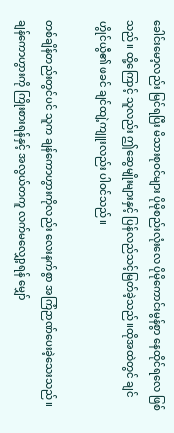ခေါင်းမော့လည်း မြင်ရပြီး မိသားစုဝင်များ ပိုမိုစည်းလုံးလေ ပိုမိုကောင်းမွန်စွာ နေထိုင်ရလေ ဖြစ်သည်။ ထို့ကြောင့် သူလည်း ဤဆွေမျိုးများနှင့် ပြန်လည်သင့်မြတ်ခဲ့သည်။ထိုအထဲတွင် ချင်ဟွိုင်ယွီ၏ ဖခင် ချင်ထျဲ့ကျူးလည်း ပါဝင်သည်။

တစ်ချိန်တည်းတွင်ပင် သူက ချန်ကောဟွားကိုလည်း လေးနက်စွာ အကြံဉာဏ်ပေးခဲ့သေးသည်။ ချန်ကောဟွားကို ကြိုးစားရန်နှင့် အလွယ်တကူ လက်မလျှော့ရန် မျှော်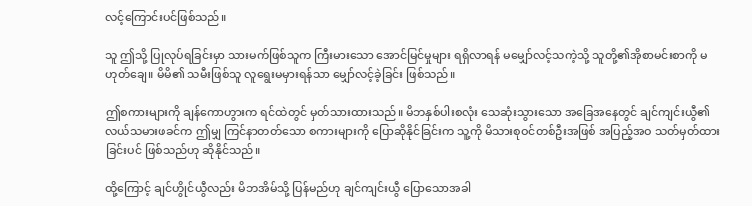လင့်ကြောင်းပင်ဖြစ်သည်။

သူ ဤသို့ ပြုလုပ်ရခြင်းမှာ သားမက်ဖြစ်သူက ကြီးမားသော အောင်မြင်မှုများ ရရှိလာရန် မမျှော်လင့်သကဲ့သို့ သူတို့၏အိုစာမင်းစာကို မဟုတ်ချေ။ မိမိ၏ သမီးဖြစ်သူ လူရွေးမမှားရန်သာ မျှော်လင့်ခဲ့ခြင်း ဖြစ်သည်။

ဤစကားများကို ချန်ကောဟွားက ရင်ထဲတွင် မှတ်သားထားသည်။ မိဘနှစ်ပါးစလုံး သေဆုံးသွားသော အခြေအနေတွင် ချင်ကျင်းယွီ၏ လယ်သမားဖခင်က ဤမျှ ကြင်နာတတ်သော စကားများကို ပြောဆိုနိုင်ခြင်းက သူ့ကို မိသားစုဝင်တစ်ဦးအဖြစ် အပြည့်အဝ သတ်မှတ်ထားခြင်းပင် ဖြစ်သည်ဟု ဆိုနိုင်သည်။

ထို့ကြောင့် ချင်ဟွိုင်ယွီလည်း မိဘအိမ်သို့ ပြန်မည်ဟု ချင်ကျင်းယွီ ပြောသောအခါ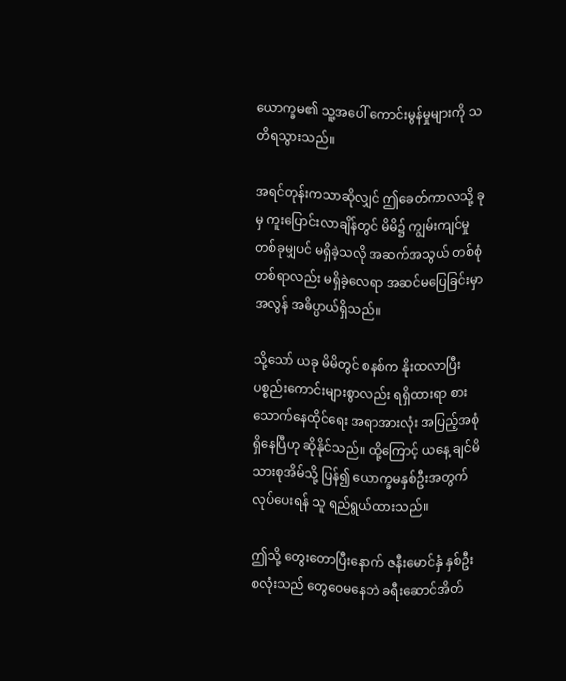ယောက္ခမ၏ သူ့အပေါ် ကောင်းမွန်မှုများကို သတိရသွားသည်။

အရင်တုန်းကသာဆိုလျှင် ဤခေတ်ကာလသို့ ခုမှ ကူးပြောင်းလာချိန်တွင် မိမိ၌ ကျွမ်းကျင်မှုတစ်ခုမျှပင် မရှိခဲ့သလို အဆက်အသွယ် တစ်စုံတစ်ရာလည်း မရှိခဲ့‌လေရာ အဆင်မပြေခြင်းမှာ အလွန် အဓိပ္ပာယ်ရှိသည်။

သို့သော် ယခု မိမိတွင် စနစ်က နိုးထလာပြီး ပစ္စည်းကောင်းများစွာလည်း ရရှိထားရာ စားသောက်နေထိုင်ရေး အရာအားလုံး အပြည့်အစုံ ရှိနေပြီဟု ဆိုနိုင်သည်။ ထို့ကြောင့် ယနေ့ ချင်မိသားစုအိမ်သို့ ပြန်၍ ယောက္ခမနှစ်ဦးအတွက် လုပ်ပေးရန် သူ ရည်ရွယ်ထားသည်။

ဤသို့ တွေး‌တောပြီးနောက် ဇနီးမောင်နှံ နှစ်ဦးစလုံးသည် တွေဝေမနေဘဲ ခရီးဆောင်အိတ်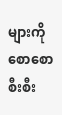များကို စောစောစီးစီး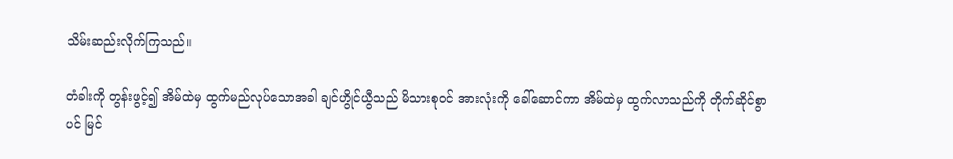သိမ်းဆည်းလိုက်ကြသည်။

တံခါးကို တွန်းဖွင့်၍ အိမ်ထဲမှ ထွက်မည်လုပ်သောအခါ ချင်ဟွိုင်ယွီသည် မိသားစုဝင် အားလုံးကို ခေါ်ဆောင်ကာ အိမ်ထဲမှ ထွက်လာသည်ကို တိုက်ဆိုင်စွာပင် မြင်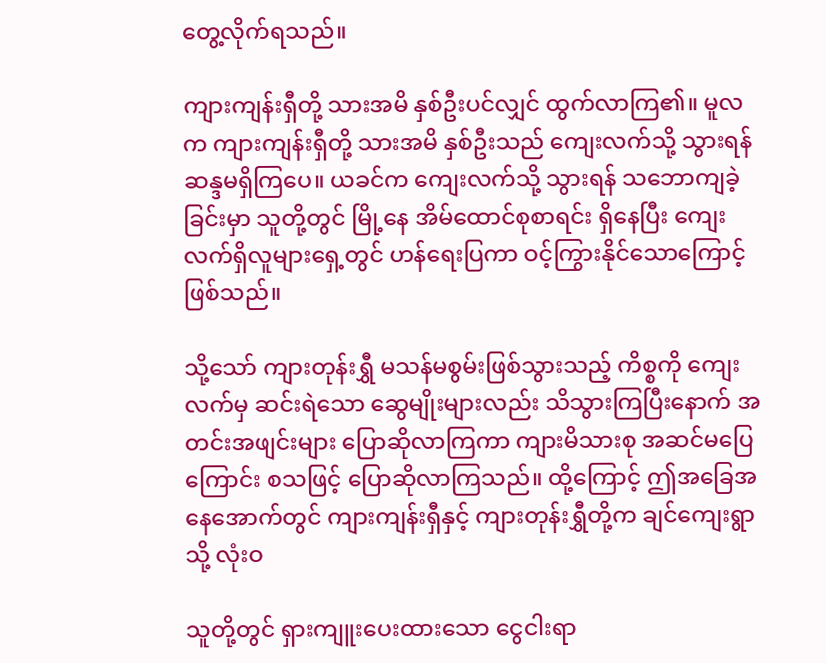တွေ့လိုက်ရသည်။

ကျားကျန်းရှီတို့ သားအမိ နှစ်ဦးပင်လျှင် ထွက်လာကြ၏။ မူလက ကျားကျန်းရှီတို့ သားအမိ နှစ်ဦးသည် ကျေးလက်သို့ သွားရန် ဆန္ဒမရှိကြပေ။ ယခင်က ကျေးလက်သို့ သွားရန် သဘောကျခဲ့ခြင်းမှာ သူတို့တွင် မြို့နေ အိမ်ထောင်စုစာရင်း ရှိနေပြီး ကျေးလက်ရှိလူများရှေ့တွင် ဟန်ရေးပြကာ ဝင့်ကြွားနိုင်သောကြောင့် ဖြစ်သည်။

သို့သော် ကျားတုန်းရွှီ မသန်မစွမ်းဖြစ်သွားသည့် ကိစ္စကို ကျေးလက်မှ ဆင်းရဲသော ဆွေမျိုးများလည်း သိသွားကြပြီးနောက် အတင်းအဖျင်းများ ပြောဆိုလာကြကာ ကျားမိသားစု အဆင်မပြေကြောင်း စသဖြင့် ပြောဆိုလာကြသည်။ ထို့ကြောင့် ဤအခြေအနေအောက်တွင် ကျားကျန်းရှီနှင့် ကျားတုန်းရွှီတို့က ချင်ကျေးရွာသို့ လုံးဝ

သူတို့တွင် ရှားကျူးပေးထားသော ငွေငါးရာ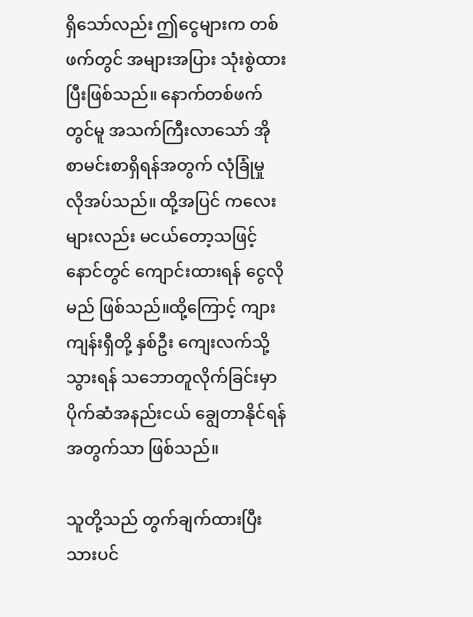ရှိသော်လည်း ဤငွေများက တစ်ဖက်တွင် အများအပြား သုံးစွဲထားပြီးဖြစ်သည်။ နောက်တစ်ဖက်တွင်မူ အသက်ကြီးလာသော် အိုစာမင်းစာရှိရန်အတွက် လုံခြုံမှု လိုအပ်သည်။ ထို့အပြင် ကလေးများလည်း မငယ်တော့သဖြင့် နောင်တွင် ကျောင်းထားရန် ငွေလိုမည် ဖြစ်သည်။ထို့ကြောင့် ကျားကျန်းရှီတို့ နှစ်ဦး ကျေးလက်သို့ သွားရန် သဘောတူလိုက်ခြင်းမှာ ပိုက်ဆံအနည်းငယ် ချွေတာနိုင်ရန်အတွက်သာ ဖြစ်သည်။

သူတို့သည် တွက်ချက်ထားပြီးသားပင်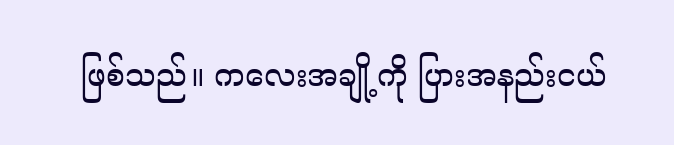ဖြစ်သည်။ ကလေးအချို့ကို ပြားအနည်းငယ်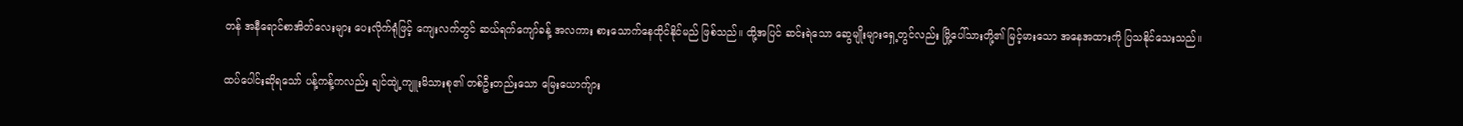တန် အနီရောင်စာအိတ်လေးများ ပေးလိုက်ရုံဖြင့် ကျေးလက်တွင် ဆယ်ရက်ကျော်ခန့် အလကား စားသောက်နေထိုင်နိုင်မည် ဖြစ်သည်။ ထို့အပြင် ဆင်းရဲသော ဆွေမျိုးများရှေ့တွင်လည်း မြို့ပေါ်သားတို့၏ မြင့်မားသော အနေအထားကို ပြသနိုင်သေးသည်။

ထပ်ပေါင်းဆိုရသော် ပန့်ကန့်ကလည်း ချင်ထျဲ့ကျူးမိသားစု၏ တစ်ဦးတည်းသော မြေးယောက်ျား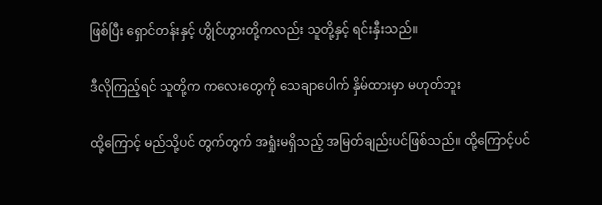ဖြစ်ပြီး ရှောင်တန်းနှင့် ဟွိုင်ဟွားတို့ကလည်း သူတို့နှင့် ရင်းနှီးသည်။

ဒီလိုကြည့်ရင် သူတို့က ကလေးတွေကို သေချာပေါက် နှိမ်ထားမှာ မဟုတ်ဘူး

ထို့ကြောင့် မည်သို့ပင် တွက်တွက် အရှုံးမရှိသည့် အမြတ်ချည်းပင်ဖြစ်သည်။ ထို့ကြောင့်ပင်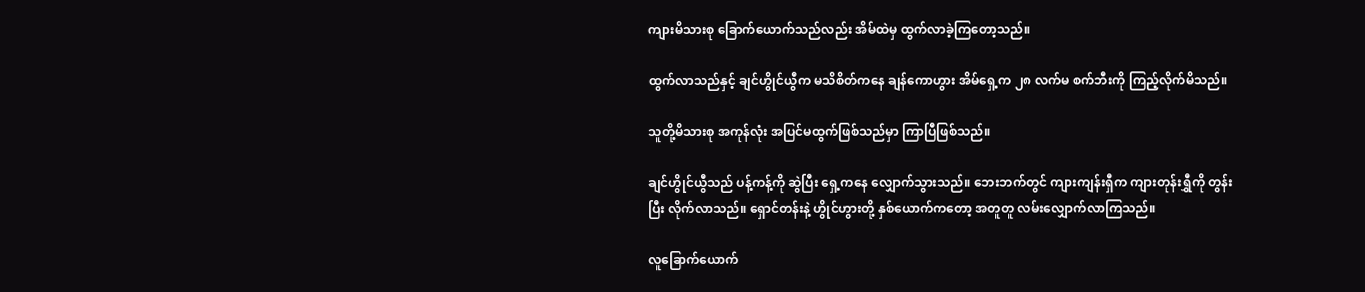ကျားမိသားစု ခြောက်ယောက်သည်လည်း အိမ်ထဲမှ ထွက်လာခဲ့ကြတော့သည်။

ထွက်လာသည်နှင့် ချင်ဟွိုင်ယွီက မသိစိတ်ကနေ ချန်ကောဟွား အိမ်ရှေ့က ၂၈ လက်မ စက်ဘီးကို ကြည့်လိုက်မိသည်။

သူတို့မိသားစု အကုန်လုံး အပြင်မထွက်ဖြစ်သည်မှာ ကြာပြီဖြစ်သည်။

ချင်ဟွိုင်ယွီသည် ပန့်ကန့်ကို ဆွဲပြီး ရှေ့ကနေ လျှောက်သွားသည်။ ဘေးဘက်တွင် ကျားကျန်းရှီက ကျားတုန်းရွှီကို တွန်းပြီး လိုက်လာသည်။ ရှောင်တန်းနဲ့ ဟွိုင်ဟွားတို့ နှစ်ယောက်ကတော့ အတူတူ လမ်းလျှောက်လာကြသည်။

လူခြောက်ယောက်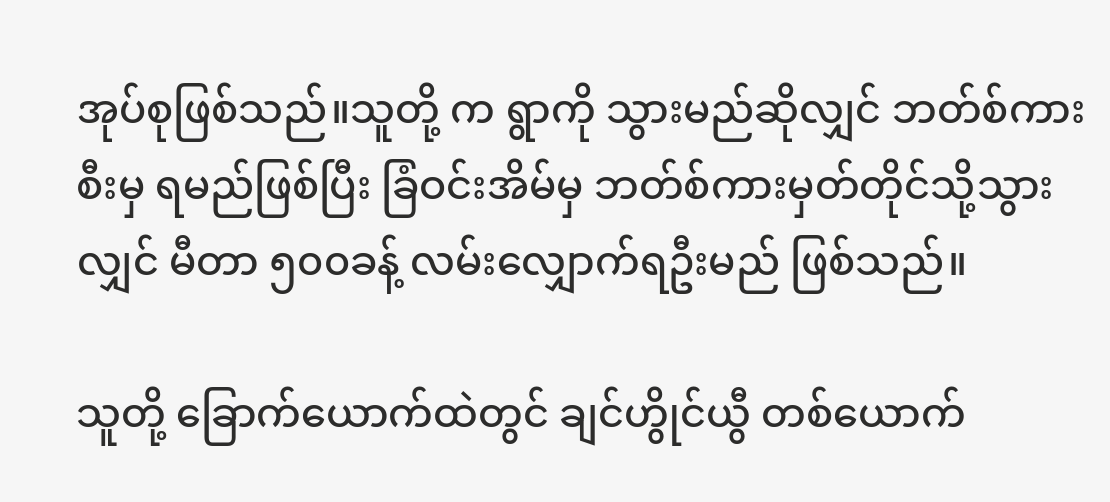အုပ်စုဖြစ်သည်။သူတို့ က ရွာကို သွားမည်ဆိုလျှင် ဘတ်စ်ကားစီးမှ ရမည်ဖြစ်ပြီး ခြံဝင်းအိမ်မှ ဘတ်စ်ကားမှတ်တိုင်သို့သွားလျှင် မီတာ ၅၀၀ခန့် လမ်းလျှောက်ရဦးမည် ဖြစ်သည်။

သူတို့ ခြောက်ယောက်ထဲတွင် ချင်ဟွိုင်ယွီ တစ်ယောက်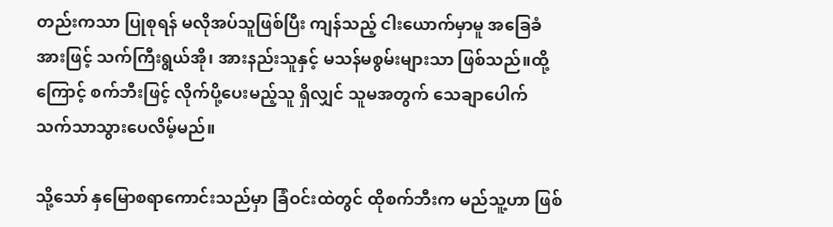တည်းကသာ ပြုစုရန် မလိုအပ်သူဖြစ်ပြီး ကျန်သည့် ငါးယောက်မှာမူ အခြေခံအားဖြင့် သက်ကြီးရွယ်အို၊ အားနည်းသူနှင့် မသန်မစွမ်းများသာ ဖြစ်သည်။ထို့ကြောင့် စက်ဘီးဖြင့် လိုက်ပို့ပေးမည့်သူ ရှိလျှင် သူမအတွက် သေချာပေါက် သက်သာသွား‌ပေလိမ့်မည်။

သို့သော် နှမြောစရာကောင်းသည်မှာ ခြံဝင်းထဲတွင် ထိုစက်ဘီးက မည်သူ့ဟာ ဖြစ်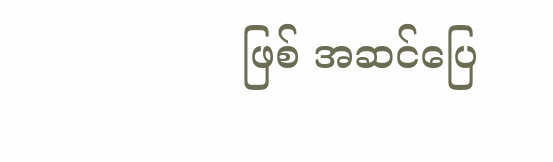ဖြစ် အဆင်ပြေ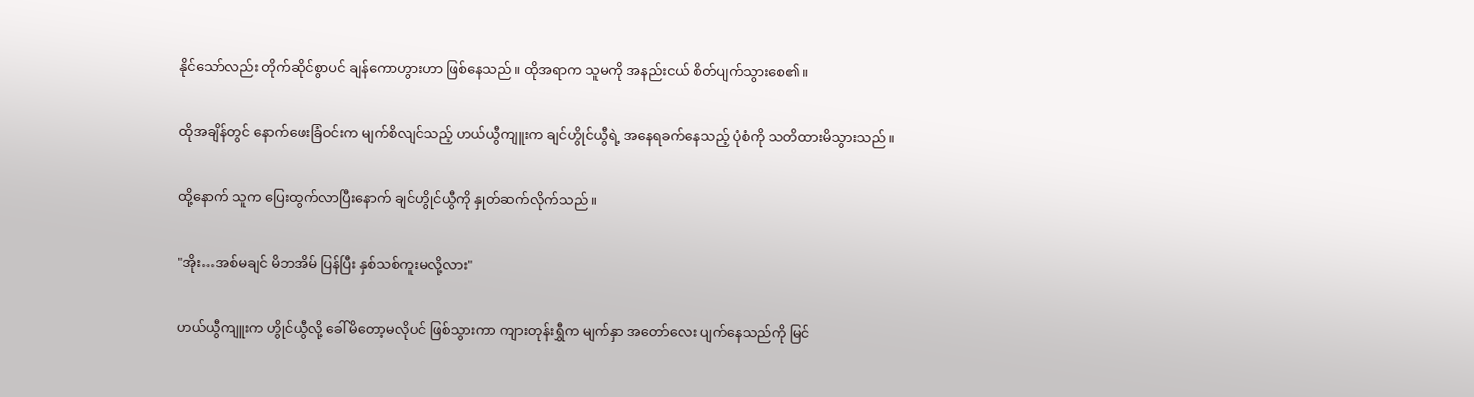နိုင်သော်လည်း တိုက်ဆိုင်စွာပင် ချန်ကောဟွားဟာ ဖြစ်နေသည်။ ထိုအရာက သူမကို အနည်းငယ် စိတ်ပျက်သွားစေ၏။

ထိုအချိန်တွင် နောက်ဖေးခြံဝင်းက မျက်စိလျင်သည့် ဟယ်ယွီကျူးက ချင်ဟွိုင်ယွီရဲ့ အနေရခက်နေသည့် ပုံစံကို သတိထားမိသွားသည်။

ထို့နောက် သူက ပြေးထွက်လာပြီးနောက် ချင်ဟွိုင်ယွီကို နှုတ်ဆက်လိုက်သည်။

"အိုး…အစ်မချင် မိဘအိမ် ပြန်ပြီး နှစ်သစ်ကူးမလို့လား"

ဟယ်ယွီကျူးက ဟွိုင်ယွီလို့ ခေါ်မိတော့မလိုပင် ဖြစ်သွားကာ ကျားတုန်းရွှီက မျက်နှာ အတော်လေး ပျက်နေသည်ကို မြင်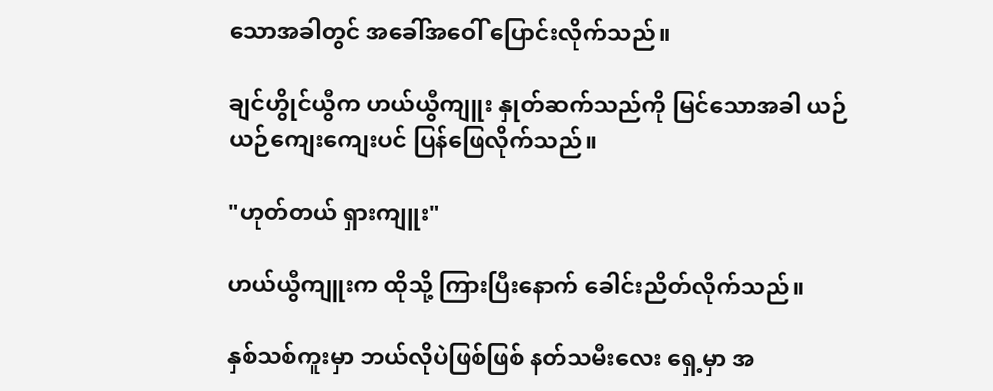သောအခါတွင် အခေါ်အဝေါ် ပြောင်းလိုက်သည်။

ချင်ဟွိုင်ယွီက ဟယ်ယွီကျူး နှုတ်ဆက်သည်ကို မြင်‌သောအခါ ယဉ်ယဉ်ကျေးကျေးပင် ပြန်ဖြေလိုက်သည်။

"ဟုတ်တယ် ရှားကျူး"

ဟယ်ယွီကျူးက ထိုသို့ ကြားပြီးနောက် ခေါင်းညိတ်လိုက်သည်။

နှစ်သစ်ကူးမှာ ဘယ်လိုပဲဖြစ်ဖြစ် နတ်သမီးလေး ရှေ့မှာ အ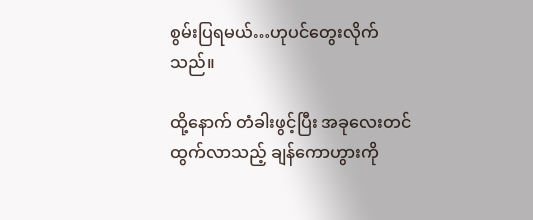စွမ်းပြရမယ်…ဟုပင်တွေးလိုက်သည်။

ထို့နောက် တံခါးဖွင့်ပြီး အခုလေးတင် ထွက်လာသည့် ချန်ကောဟွားကို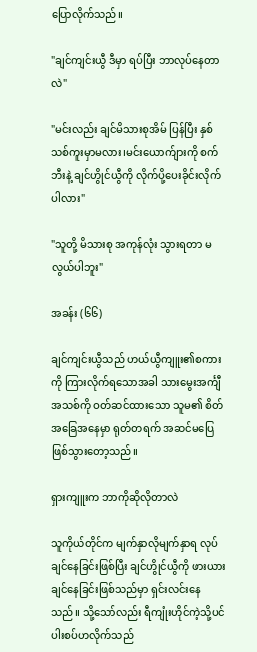ပြောလိုက်သည်။

"ချင်ကျင်းယွီ ဒီမှာ ရပ်ပြီး ဘာလုပ်နေတာလဲ"

"မင်းလည်း ချင်မိသားစုအိမ် ပြန်ပြီး နှစ်သစ်ကူးမှာမလား၊မင်းယောက်ျားကို စက်ဘီးနဲ့ ချင်ဟွိုင်ယွီကို လိုက်ပို့ပေးခိုင်းလိုက်ပါလား"

"သူတို့ မိသားစု အကုန်လုံး သွားရတာ မလွယ်ပါဘူး"

အခန်း (၆၆)

ချင်ကျင်းယွီသည် ဟယ်ယွီကျူး၏စကားကို ကြားလိုက်ရ‌သောအခါ သားမွေးအင်္ကျီအသစ်ကို ဝတ်ဆင်ထားသော သူမ၏ စိတ်အခြေအနေမှာ ရုတ်တရက် အဆင်မပြေဖြစ်သွားတော့သည်။

ရှားကျူးက ဘာကိုဆိုလိုတာလဲ

သူကိုယ်တိုင်က မျက်နှာလိုမျက်နှာရ လုပ်ချင်နေခြင်းဖြစ်ပြီး ချင်ဟွိုင်ယွီကို ဖားယားချင်နေခြင်းဖြစ်သည်မှာ ရှင်းလင်းနေသည်။ သို့သော်လည်း ရီကျုံးဟိုင်ကဲ့သို့ပင် ပါးစပ်ဟလိုက်သည်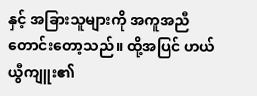နှင့် အခြားသူများကို အကူအညီတောင်းတော့သည်။ ထို့အပြင် ဟယ်ယွီကျူး၏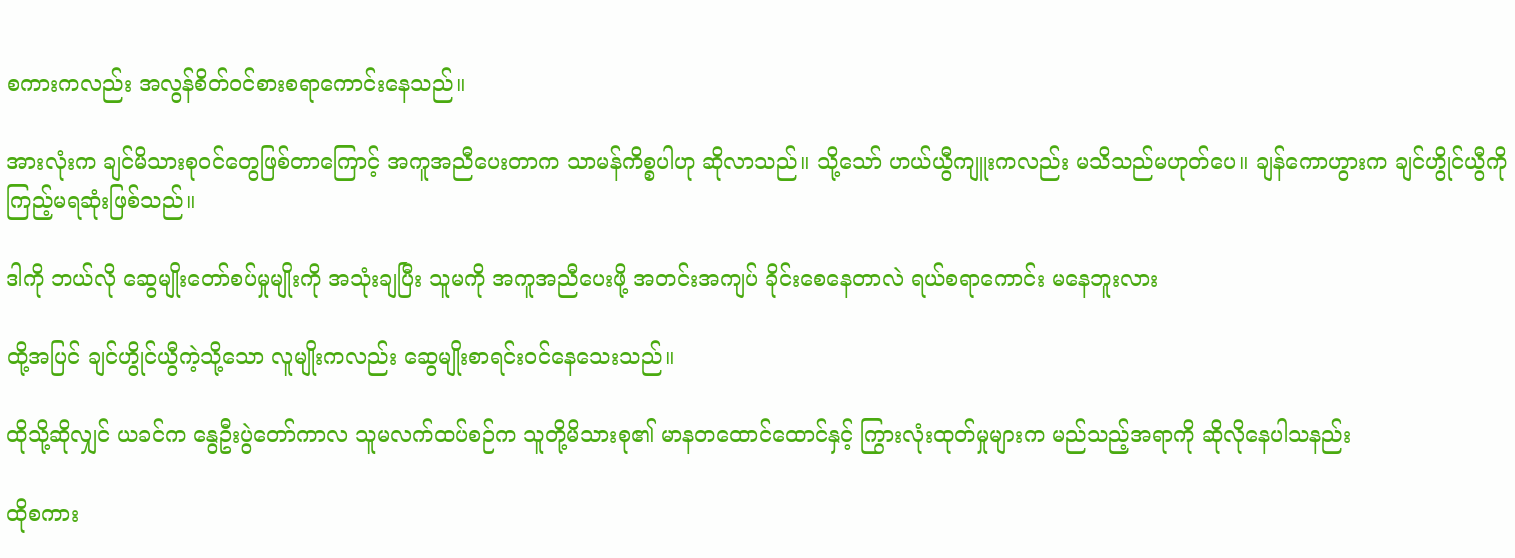စကားကလည်း အလွန်စိတ်ဝင်စားစရာကောင်းနေသည်။

အားလုံးက ချင်မိသားစုဝင်တွေဖြစ်တာကြောင့် အကူအညီပေးတာက သာမန်ကိစ္စပါဟု ဆိုလာသည်။ သို့သော် ဟယ်ယွီကျူးကလည်း မသိသည်မဟုတ်ပေ။ ချန်ကောဟွားက ချင်ဟွိုင်ယွီကို ကြည့်မရဆုံးဖြစ်သည်။

ဒါကို ဘယ်လို ဆွေမျိုးတော်စပ်မှုမျိုးကို အသုံးချပြီး သူမကို အကူအညီပေးဖို့ အတင်းအကျပ် ခိုင်းစေနေတာလဲ ရယ်စရာကောင်း မနေဘူးလား

ထို့အပြင် ချင်ဟွိုင်ယွီကဲ့သို့သော လူမျိုးကလည်း ဆွေမျိုးစာရင်းဝင်နေသေးသည်။

ထိုသို့ဆိုလျှင် ယခင်က နွေဦးပွဲတော်ကာလ သူမလက်ထပ်စဉ်က သူတို့မိသားစု၏ မာနတ‌ထောင်ထော‌င်နှင့် ကြွားလုံးထုတ်မှုများက မည်သည့်အရာကို ဆိုလိုနေပါသနည်း

ထိုစကား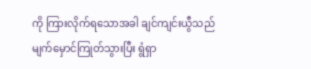ကို ကြားလိုက်ရသောအခါ ချင်ကျင်းယွီသည် မျက်မှောင်ကြုတ်သွားပြီး ရွံရှာ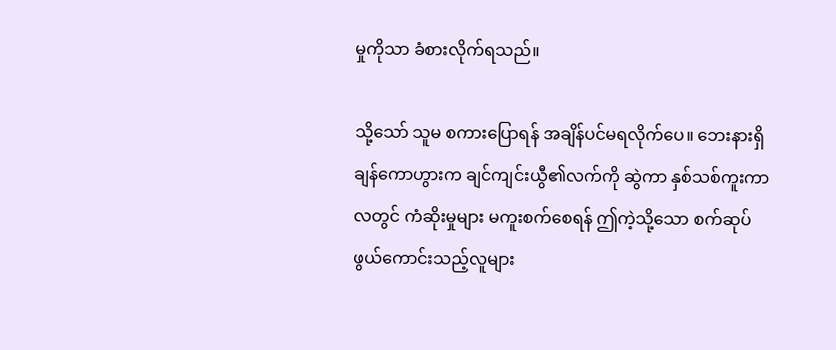မှုကိုသာ ခံစားလိုက်ရသည်။

သို့သော် သူမ စကားပြောရန် အချိန်ပင်မရလိုက်ပေ။ ဘေးနားရှိ ချန်ကောဟွားက ချင်ကျင်းယွီ၏လက်ကို ဆွဲကာ နှစ်သစ်ကူးကာလတွင် ကံဆိုးမှုများ မကူးစက်စေရန် ဤကဲ့သို့သော စက်ဆုပ်ဖွယ်ကောင်းသည့်လူများ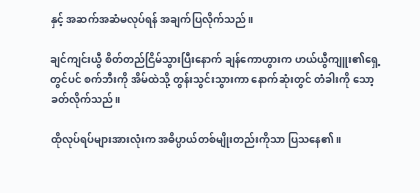နှင့် အဆက်အဆံမလုပ်ရန် အချက်ပြလိုက်သည်။

ချင်ကျင်းယွီ စိတ်တည်ငြိမ်သွားပြီးနောက် ချန်ကောဟွားက ဟယ်ယွီကျူး၏ရှေ့တွင်ပင် စက်ဘီးကို အိမ်ထဲသို့ တွန်းသွင်းသွားကာ နောက်ဆုံးတွင် တံခါးကို သော့ခတ်လိုက်သည်။

ထိုလုပ်ရပ်များအားလုံးက အဓိပ္ပာယ်တစ်မျိုးတည်းကိုသာ ပြသနေ၏။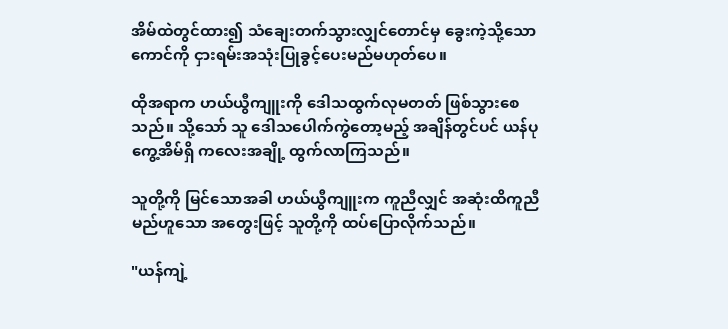အိမ်ထဲတွင်ထား၍ သံချေးတက်သွားလျှင်တောင်မှ ခွေးကဲ့သို့သောကောင်ကို ငှားရမ်းအသုံးပြုခွင့်ပေးမည်မဟုတ်ပေ။

ထိုအရာက ဟယ်ယွီကျူးကို ဒေါသထွက်လုမတတ် ဖြစ်သွားစေသည်။ သို့သော် သူ ဒေါသပေါက်ကွဲတော့မည့် အချိန်တွင်ပင် ယန်ပုကွေ့အိမ်ရှိ ကလေးအချို့ ထွက်လာကြသည်။

သူတို့ကို မြင်သောအခါ ဟယ်ယွီကျူးက ကူညီလျှင် အဆုံးထိကူညီမည်ဟူသော အတွေးဖြင့် သူတို့ကို ထပ်ပြောလိုက်သည်။

"ယန်ကျဲ့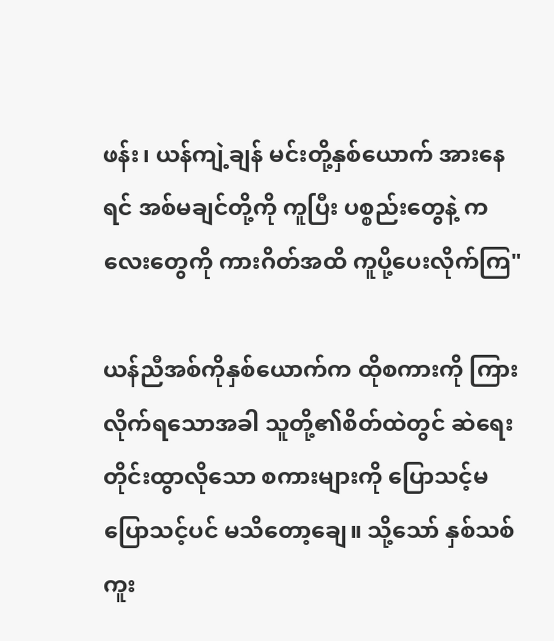ဖန်း၊ ယန်ကျဲ့ချန် မင်းတို့နှစ်ယောက် အားနေရင် အစ်မချင်တို့ကို ကူပြီး ပစ္စည်းတွေနဲ့ ကလေးတွေကို ကားဂိတ်အထိ ကူပို့ပေးလိုက်ကြ"

ယန်ညီအစ်ကိုနှစ်ယောက်က ထိုစကားကို ကြားလိုက်ရသောအခါ သူတို့၏စိတ်ထဲတွင် ဆဲရေးတိုင်းထွာလိုသော စကားများကို ပြောသင့်မပြောသင့်ပင် မသိတော့ချေ။ သို့သော် နှစ်သစ်ကူး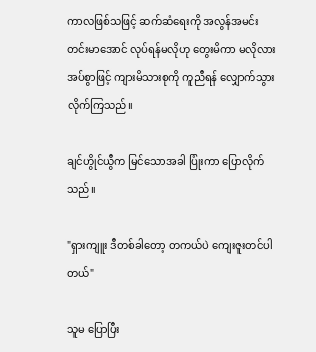ကာလဖြစ်သဖြင့် ဆက်ဆံရေးကို အလွန်အမင်း တင်းမာအောင် လုပ်ရန်မလိုဟု တွေးမိကာ မလိုလားအပ်စွာဖြင့် ကျားမိသားစုကို ကူညီရန် လျှောက်သွားလိုက်ကြသည်။

ချင်ဟွိုင်ယွီက မြင်သောအခါ ပြုံးကာ ပြောလိုက်သည်။

"ရှားကျူး ဒီတစ်ခါတော့ တကယ်ပဲ ကျေးဇူးတင်ပါတယ်"

သူမ ပြောပြီး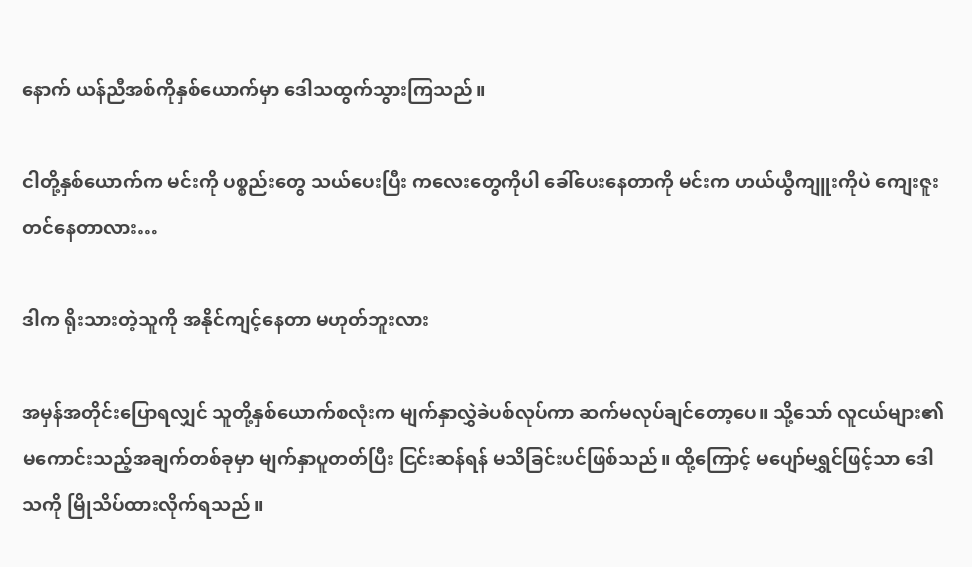နောက် ယန်ညီအစ်ကိုနှစ်ယောက်မှာ ဒေါသထွက်သွားကြသည်။

ငါတို့နှစ်ယောက်က မင်းကို ပစ္စည်းတွေ သယ်ပေးပြီး ကလေးတွေကိုပါ ခေါ်ပေးနေတာကို မင်းက ဟယ်ယွီကျူးကိုပဲ ကျေးဇူးတင်နေတာလား…

ဒါက ရိုးသားတဲ့သူကို အနိုင်ကျင့်နေတာ မဟုတ်ဘူးလား

အမှန်အတိုင်းပြောရလျှင် သူတို့နှစ်ယောက်စလုံးက မျက်နှာလွှဲခဲပစ်လုပ်ကာ ဆက်မလုပ်ချင်တော့ပေ။ သို့သော် လူငယ်များ၏ မကောင်းသည့်အချက်တစ်ခုမှာ မျက်နှာပူတတ်ပြီး ငြင်းဆန်ရန် မသိခြင်းပင်ဖြစ်သည်။ ထို့ကြောင့် မပျော်မရွှင်ဖြင့်သာ ဒေါသကို မြိုသိပ်ထားလိုက်ရသည်။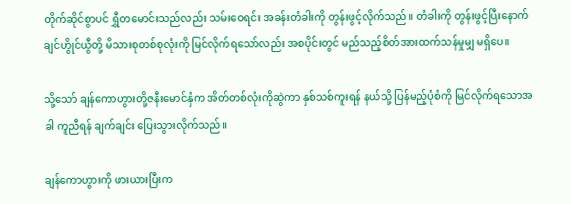တိုက်ဆိုင်စွာပင် ရွှီတမောင်းသည်လည်း သမ်းဝေရင်း အခန်းတံခါးကို တွန်းဖွင့်လိုက်သည်။ တံခါးကို တွန်းဖွင့်ပြီးနောက် ချင်ဟွိုင်ယွီတို့ မိသားစုတစ်စုလုံးကို မြင်လိုက်ရသော်လည်း အစပိုင်းတွင် မည်သည့်စိတ်အားထက်သန်မှုမျှ မရှိပေ။

သို့သော် ချန်ကောဟွားတို့ဇနီးမောင်နှံက အိတ်တစ်လုံးကိုဆွဲကာ နှစ်သစ်ကူးရန် နယ်သို့ ပြန်မည့်ပုံစံကို မြင်လိုက်ရသောအခါ ကူညီရန် ချက်ချင်း ပြေးသွားလိုက်သည်။

ချန်ကောဟွားကို ဖားယားပြီးက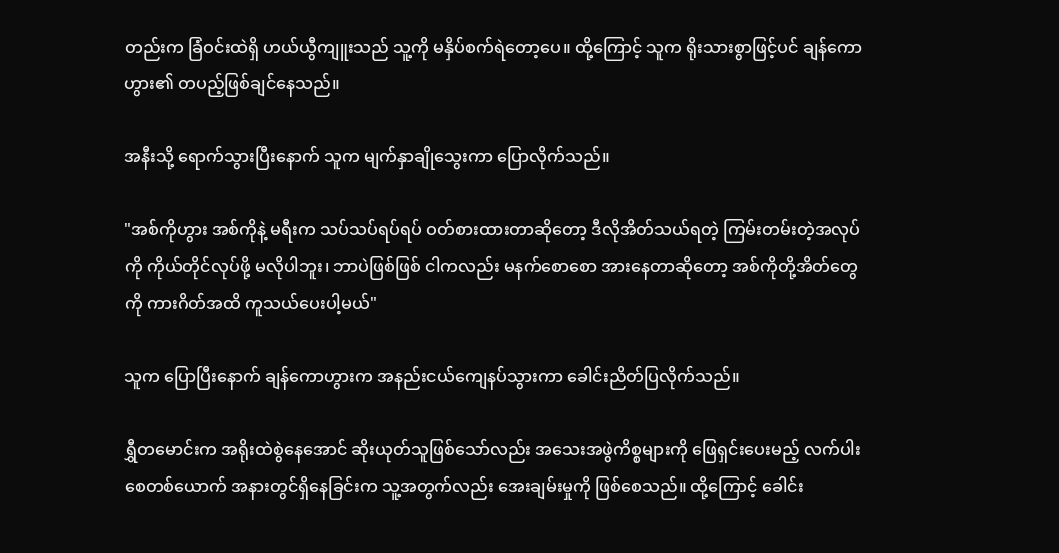တည်းက ခြံဝင်းထဲရှိ ဟယ်ယွီကျူးသည် သူ့ကို မနှိပ်စက်ရဲတော့ပေ။ ထို့ကြောင့် သူက ရိုးသားစွာဖြင့်ပင် ချန်ကောဟွား၏ တပည့်ဖြစ်ချင်နေသည်။

အနီးသို့ ရောက်သွားပြီးနောက် သူက မျက်နှာချိုသွေးကာ ပြောလိုက်သည်။

"အစ်ကိုဟွား အစ်ကိုနဲ့ မရီးက သပ်သပ်ရပ်ရပ် ဝတ်စားထားတာဆိုတော့ ဒီလိုအိတ်သယ်ရတဲ့ ကြမ်းတမ်းတဲ့အလုပ်ကို ကိုယ်တိုင်လုပ်ဖို့ မလိုပါဘူး၊ ဘာပဲဖြစ်ဖြစ် ငါကလည်း မနက်စောစော အားနေတာဆိုတော့ အစ်ကိုတို့အိတ်တွေကို ကားဂိတ်အထိ ကူသယ်ပေးပါ့မယ်"

သူက ပြောပြီးနောက် ချန်ကောဟွားက အနည်းငယ်ကျေနပ်သွားကာ ခေါင်းညိတ်ပြလိုက်သည်။

ရွှီတမောင်းက အရိုးထဲစွဲနေအောင် ဆိုးယုတ်သူဖြစ်သော်လည်း အသေးအဖွဲကိစ္စများကို ဖြေရှင်းပေးမည့် လက်ပါးစေတစ်ယောက် အနားတွင်ရှိနေခြင်းက သူ့အတွက်လည်း အေးချမ်းမှုကို ဖြစ်စေသည်။ ထို့ကြောင့် ခေါင်း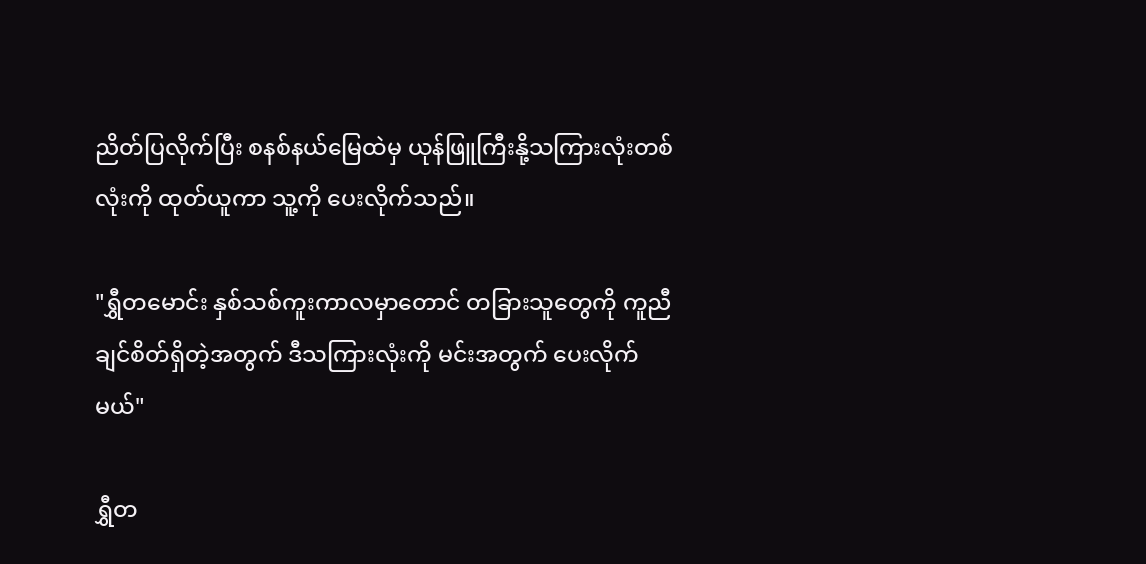ညိတ်ပြလိုက်ပြီး စနစ်နယ်မြေထဲမှ ယုန်ဖြူကြီးနို့သကြားလုံးတစ်လုံးကို ထုတ်ယူကာ သူ့ကို ပေးလိုက်သည်။

"ရွှီတမောင်း နှစ်သစ်ကူးကာလမှာတောင် တခြားသူတွေကို ကူညီချင်စိတ်ရှိတဲ့အတွက် ဒီသကြားလုံးကို မင်းအတွက် ပေးလိုက်မယ်"

ရွှီတ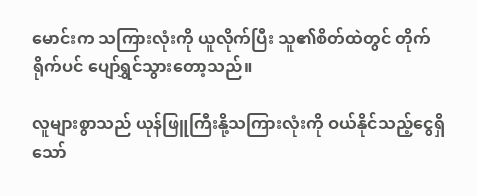မောင်းက သကြားလုံးကို ယူလိုက်ပြီး သူ၏စိတ်ထဲတွင် တိုက်ရိုက်ပင် ပျော်ရွှင်သွားတော့သည်။

လူများစွာသည် ယုန်ဖြူကြီးနို့သကြားလုံးကို ဝယ်နိုင်သည့်ငွေရှိသော်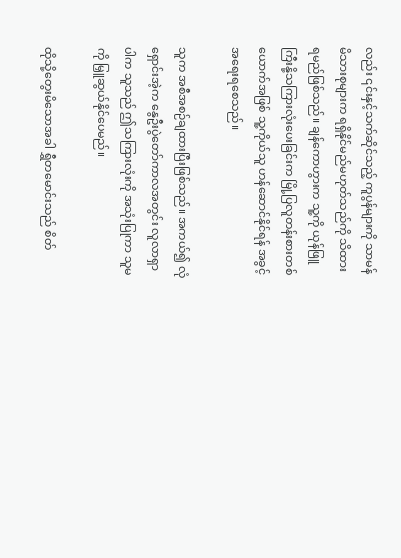လည်း ၎င်းနှင့်သက်ဆိုင်သည့် ကူပွန်များကို သာမန်မိသားစုများက ရရှိနိုင်မည်မဟုတ်သည်ကို သိထားရမည်ဖြစ်သည်။ ချန်ကောဟွားက သူ့ကို ယုန်ဖြူကြီးနို့သကြားလုံးပေးခြင်းက မြို့ပြလူတန်းစားတစ်ယောက်အဖြစ် သူ့ကိုယ်သူ ဟန်ဆောင်နိုင်ရန် အခွင့်အရေးရစေသည်။

သူက အစီအစဉ်ချထားပြီးဖြစ်သည်။ အကယ်၍ လုံရှောင်းအဲ့က နွေဦးပွဲတော်ကာလအတွင်း လူလာရှာပါက သူသည် ဤသကြားလုံးကို အသုံးပြုကာ သူမကို မြှူဆွယ်နိုင်ပေမည်။

ထိုသို့တွေးမိသောအခါ ရွှီတမောင်းသည် စိတ်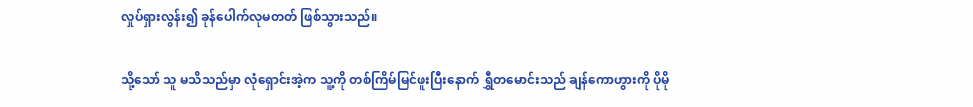လှုပ်ရှားလွန်း၍ ခုန်ပေါက်လုမတတ် ဖြစ်သွားသည်။

သို့သော် သူ မသိသည်မှာ လုံရှောင်းအဲ့က သူ့ကို တစ်ကြိမ်မြင်ဖူးပြီးနောက် ရွှီတမောင်းသည် ချန်ကောဟွားကို ပိုမို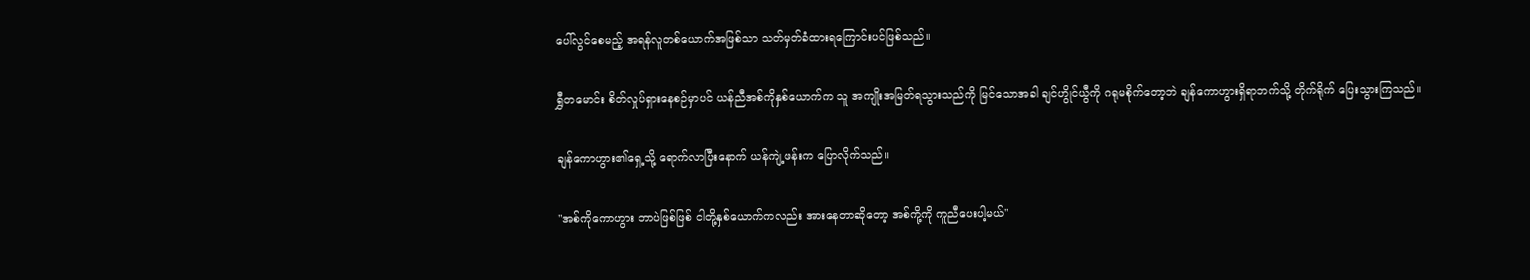ပေါ်လွင်စေမည့် အရန်လူတစ်ယောက်အဖြစ်သာ သတ်မှတ်ခံထားရကြောင်းပင်ဖြစ်သည်။

ရွှီတမောင်း စိတ်လှုပ်ရှားနေစဉ်မှာပင် ယန်ညီအစ်ကိုနှစ်ယောက်က သူ အကျိုးအမြတ်ရသွားသည်ကို မြင်သောအခါ ချင်ဟွိုင်ယွီကို ဂရုမစိုက်တော့ဘဲ ချန်ကောဟွားရှိရာဘက်သို့ တိုက်ရိုက် ပြေးသွားကြသည်။

ချန်ကောဟွား၏ရှေ့သို့ ရောက်လာပြီးနောက် ယန်ကျဲ့ဖန်းက ပြောလိုက်သည်။

"အစ်ကိုကောဟွား ဘာပဲဖြစ်ဖြစ် ငါတို့နှစ်ယောက်ကလည်း အားနေတာဆိုတော့ အစ်ကို့ကို ကူညီပေးပါ့မယ်"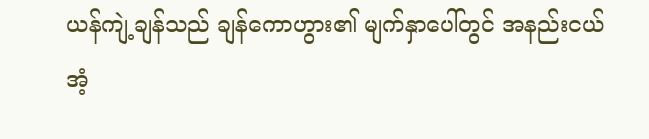ယန်ကျဲ့ချန်သည် ချန်ကောဟွား၏ မျက်နှာပေါ်တွင် အနည်းငယ်အံ့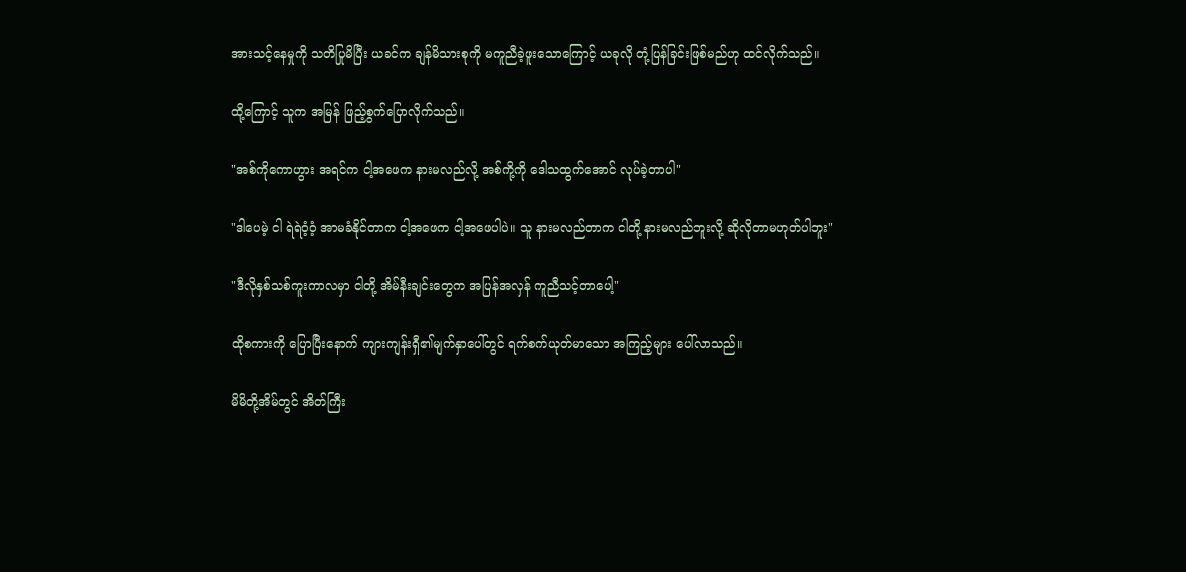အားသင့်နေမှုကို သတိပြုမိပြီး ယခင်က ချန်မိသားစုကို မကူညီခဲ့ဖူးသောကြောင့် ယခုလို တုံ့ပြန်ခြင်းဖြစ်မည်ဟု ထင်လိုက်သည်။

ထို့ကြောင့် သူက အမြန် ဖြည့်စွက်ပြောလိုက်သည်။

"အစ်ကိုကောဟွား အရင်က ငါ့အဖေက နားမလည်လို့ အစ်ကို့ကို ဒေါသထွက်အောင် လုပ်ခဲ့တာပါ"

"ဒါပေမဲ့ ငါ ရဲရဲဝံ့ဝံ့ အာမခံနိုင်တာက ငါ့အဖေက ငါ့အဖေပါပဲ။ သူ နားမလည်တာက ငါတို့ နားမလည်ဘူးလို့ ဆိုလိုတာမဟုတ်ပါဘူး"

"ဒီလိုနှစ်သစ်ကူးကာလမှာ ငါတို့ အိမ်နီးချင်းတွေက အပြန်အလှန် ကူညီသင့်တာပေါ့"

ထိုစကားကို ပြောပြီးနောက် ကျားကျန်းရှီ၏မျက်နှာပေါ်တွင် ရက်စက်ယုတ်မာသော အကြည့်များ ပေါ်လာသည်။

မိမိတို့အိမ်တွင် အိတ်ကြီး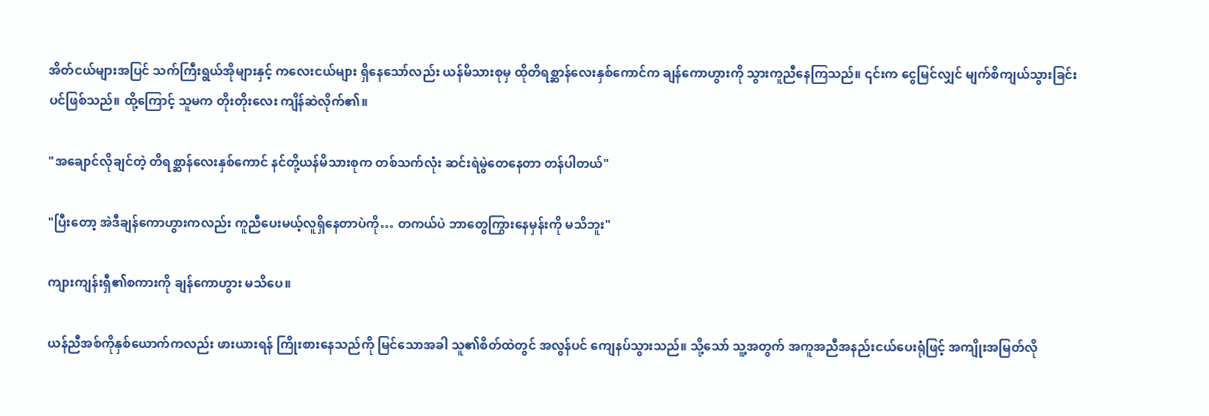အိတ်ငယ်များအပြင် သက်ကြီးရွယ်အိုများနှင့် ကလေးငယ်များ ရှိနေသော်လည်း ယန်မိသားစုမှ ထိုတိရစ္ဆာန်လေးနှစ်ကောင်က ချန်ကောဟွားကို သွားကူညီနေကြသည်။ ၎င်းက ငွေမြင်လျှင် မျက်စိကျယ်သွားခြင်းပင်ဖြစ်သည်။ ထို့ကြောင့် သူမက တိုးတိုးလေး ကျိန်ဆဲလိုက်၏။

"အချောင်လိုချင်တဲ့ တိရစ္ဆာန်လေးနှစ်ကောင် နင်တို့ယန်မိသားစုက တစ်သက်လုံး ဆင်းရဲမွဲတေနေတာ တန်ပါတယ်"

"ပြီးတော့ အဲဒီချန်ကောဟွားကလည်း ကူညီပေးမယ့်လူရှိနေတာပဲကို… တကယ်ပဲ ဘာတွေကြွားနေမှန်းကို မသိဘူး"

ကျားကျန်းရှီ၏စကားကို ချန်ကောဟွား မသိပေ။

ယန်ညီအစ်ကိုနှစ်ယောက်ကလည်း ဖားယားရန် ကြိုးစားနေသည်ကို မြင်သောအခါ သူ၏စိတ်ထဲတွင် အလွန်ပင် ကျေနပ်သွားသည်။ သို့သော် သူ့အတွက် အကူအညီအနည်းငယ်ပေးရုံဖြင့် အကျိုးအမြတ်လို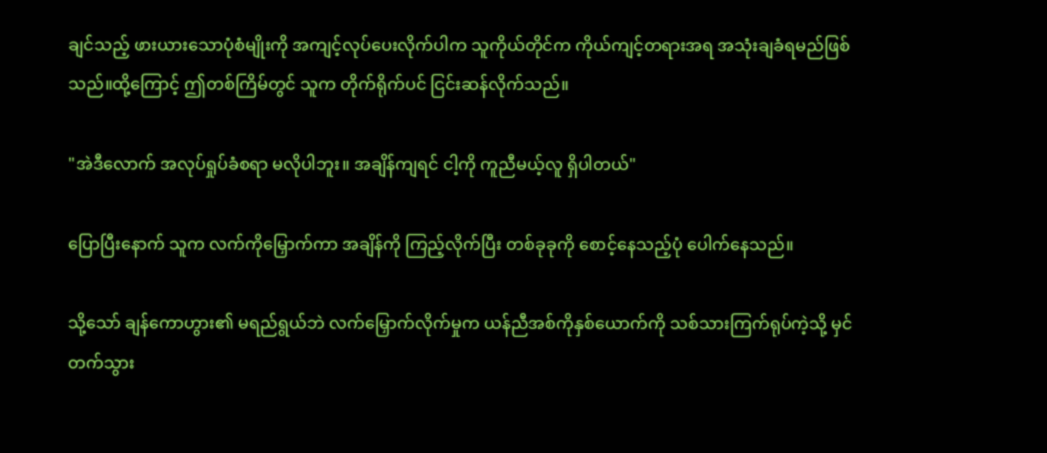ချင်သည့် ဖားယားသောပုံစံမျိုးကို အကျင့်လုပ်ပေးလိုက်ပါက သူကိုယ်တိုင်က ကိုယ်ကျင့်တရားအရ အသုံးချခံရမည်ဖြစ်သည်။ထို့ကြောင့် ဤတစ်ကြိမ်တွင် သူက တိုက်ရိုက်ပင် ငြင်းဆန်လိုက်သည်။

"အဲဒီလောက် အလုပ်ရှုပ်ခံစရာ မလိုပါဘူး။ အချိန်ကျရင် ငါ့ကို ကူညီမယ့်လူ ရှိပါတယ်"

ပြောပြီးနောက် သူက လက်ကိုမြှောက်ကာ အချိန်ကို ကြည့်လိုက်ပြီး တစ်ခုခုကို စောင့်နေသည့်ပုံ ပေါက်နေသည်။

သို့သော် ချန်ကောဟွား၏ မရည်ရွယ်ဘဲ လက်မြှောက်လိုက်မှုက ယန်ညီအစ်ကိုနှစ်ယောက်ကို သစ်သားကြက်ရုပ်ကဲ့သို့ မှင်တက်သွား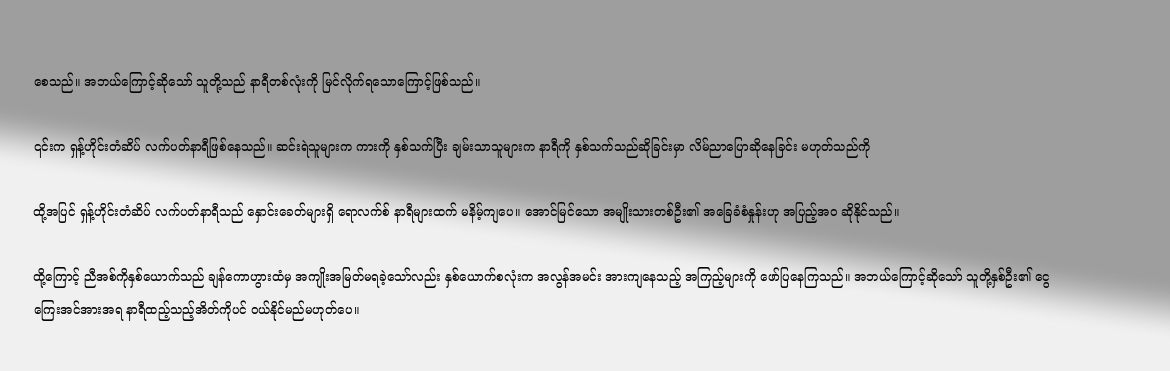စေသည်။ အဘယ်ကြောင့်ဆိုသော် သူတို့သည် နာရီတစ်လုံးကို မြင်လိုက်ရသောကြောင့်ဖြစ်သည်။

၎င်းက ရှန့်ဟိုင်းတံဆိပ် လက်ပတ်နာရီဖြစ်နေသည်။ ဆင်းရဲသူများက ကားကို နှစ်သက်ပြီး ချမ်းသာသူများက နာရီကို နှစ်သက်သည်ဆိုခြင်းမှာ လိမ်ညာပြောဆိုနေခြင်း မဟုတ်သည်ကို

ထို့အပြင် ရှန့်ဟိုင်းတံဆိပ် လက်ပတ်နာရီသည် နှောင်းခေတ်များရှိ ရောလက်စ် နာရီများထက် မနိမ့်ကျပေ။ အောင်မြင်သော အမျိုးသားတစ်ဦး၏ အခြေခံစံနှုန်းဟု အပြည့်အဝ ဆိုနိုင်သည်။

ထို့ကြောင့် ညီအစ်ကိုနှစ်ယောက်သည် ချန်ကောဟွားထံမှ အကျိုးအမြတ်မရခဲ့သော်လည်း နှစ်ယောက်စလုံးက အလွန်အမင်း အားကျနေသည့် အကြည့်များကို ဖော်ပြနေကြသည်။ အဘယ်ကြောင့်ဆိုသော် သူတို့နှစ်ဦး၏ ငွေကြေးအင်အားအရ နာရီထည့်သည့်အိတ်ကိုပင် ဝယ်နိုင်မည်မဟုတ်ပေ။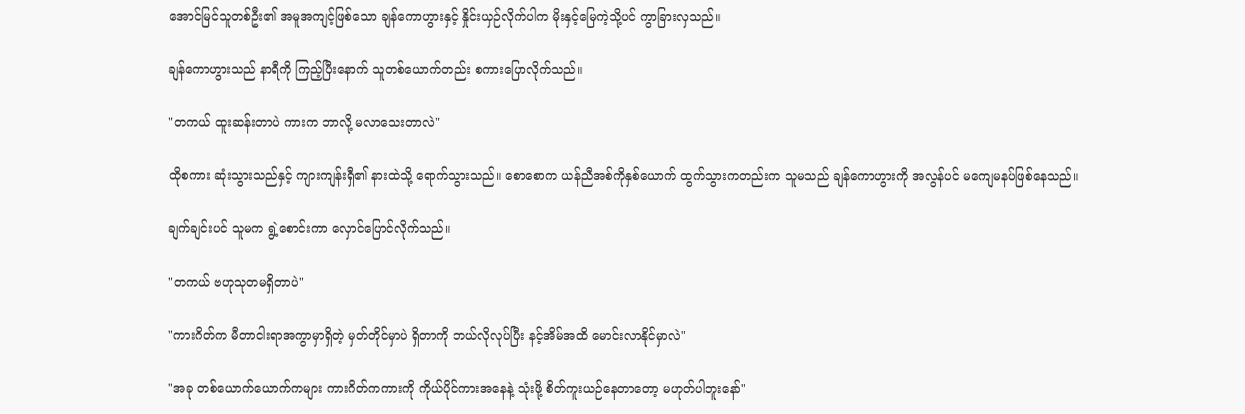အောင်မြင်သူတစ်ဦး၏ အမူအကျင့်ဖြစ်သော ချန်ကောဟွားနှင့် နှိုင်းယှဉ်လိုက်ပါက မိုးနှင့်မြေကဲ့သို့ပင် ကွာခြားလှသည်။

ချန်ကောဟွားသည် နာရီကို ကြည့်ပြီးနောက် သူတစ်ယောက်တည်း စကားပြောလိုက်သည်။

"တကယ် ထူးဆန်းတာပဲ ကားက ဘာလို့ မလာသေးတာလဲ"

ထိုစကား ဆုံးသွားသည်နှင့် ကျားကျန်းရှီ၏ နားထဲသို့ ရောက်သွားသည်။ စောစောက ယန်ညီအစ်ကိုနှစ်ယောက် ထွက်သွားကတည်းက သူမသည် ချန်ကောဟွားကို အလွန်ပင် မကျေမနပ်ဖြစ်နေသည်။

ချက်ချင်းပင် သူမက ရွဲ့စောင်းကာ လှောင်ပြောင်လိုက်သည်။

"တကယ် ဗဟုသုတမရှိတာပဲ"

"ကားဂိတ်က မီတာငါးရာအကွာမှာရှိတဲ့ မှတ်တိုင်မှာပဲ ရှိတာကို ဘယ်လိုလုပ်ပြီး နင့်အိမ်အထိ မောင်းလာနိုင်မှာလဲ"

"အခု တစ်ယောက်ယောက်ကများ ကားဂိတ်ကကားကို ကိုယ်ပိုင်ကားအနေနဲ့ သုံးဖို့ စိတ်ကူးယဉ်နေတာတော့ မဟုတ်ပါဘူးနော်"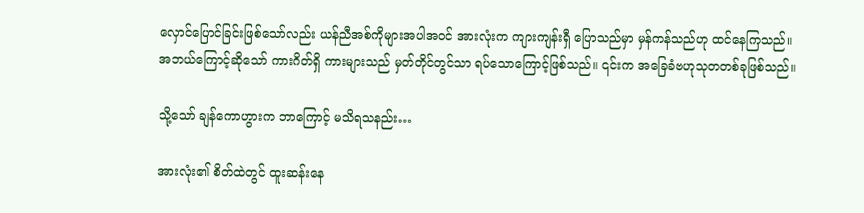လှောင်ပြောင်ခြင်းဖြစ်သော်လည်း ယန်ညီအစ်ကိုများအပါအဝင် အားလုံးက ကျားကျန်းရှီ ပြောသည်မှာ မှန်ကန်သည်ဟု ထင်နေကြသည်။ အဘယ်ကြောင့်ဆိုသော် ကားဂိတ်ရှိ ကားများသည် မှတ်တိုင်တွင်သာ ရပ်သောကြောင့်ဖြစ်သည်။ ၎င်းက အခြေခံဗဟုသုတတစ်ခုဖြစ်သည်။

သို့သော် ချန်ကောဟွားက ဘာကြောင့် မသိရသနည်း…

အားလုံး၏ စိတ်ထဲတွင် ထူးဆန်းနေ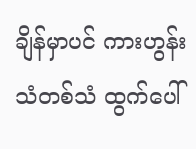ချိန်မှာပင် ကားဟွန်းသံတစ်သံ ထွက်ပေါ်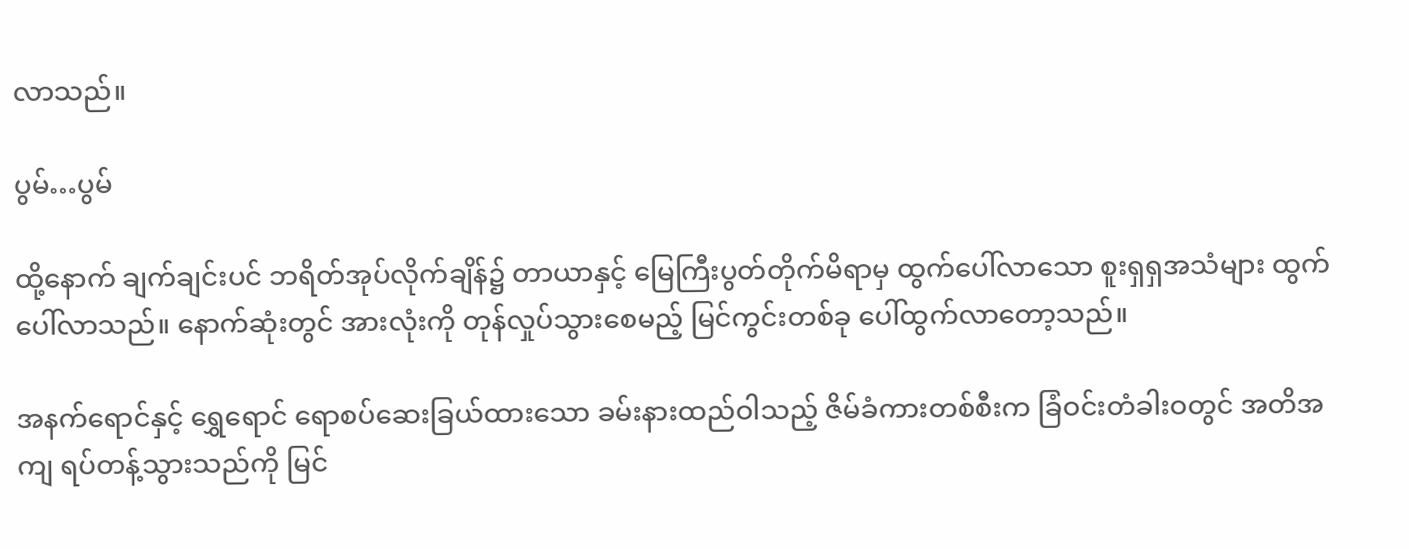လာသည်။

ပွမ်…ပွမ်

ထို့နောက် ချက်ချင်းပင် ဘရိတ်အုပ်လိုက်ချိန်၌ တာယာနှင့် မြေကြီးပွတ်တိုက်မိရာမှ ထွက်ပေါ်လာသော စူးရှရှအသံများ ထွက်ပေါ်လာသည်။ နောက်ဆုံးတွင် အားလုံးကို တုန်လှုပ်သွားစေမည့် မြင်ကွင်းတစ်ခု ပေါ်ထွက်လာတော့သည်။

အနက်ရောင်နှင့် ရွှေရောင် ရောစပ်ဆေးခြယ်ထားသော ခမ်းနားထည်ဝါသည့် ဇိမ်ခံကားတစ်စီးက ခြံဝင်းတံခါးဝတွင် အတိအကျ ရပ်တန့်သွားသည်ကို မြင်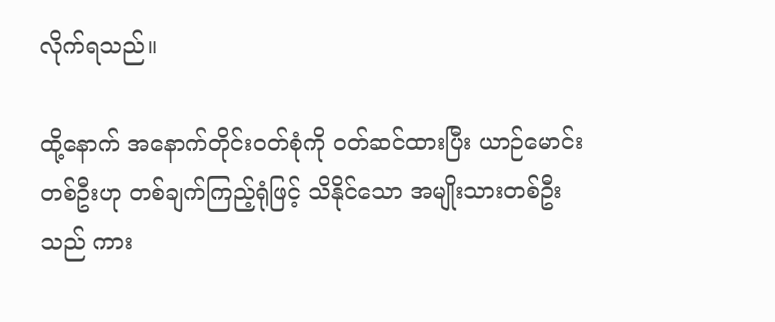လိုက်ရသည်။

ထို့နောက် အနောက်တိုင်းဝတ်စုံကို ဝတ်ဆင်ထားပြီး ယာဉ်မောင်းတစ်ဦးဟု တစ်ချက်ကြည့်ရုံဖြင့် သိနိုင်သော အမျိုးသားတစ်ဦးသည် ကား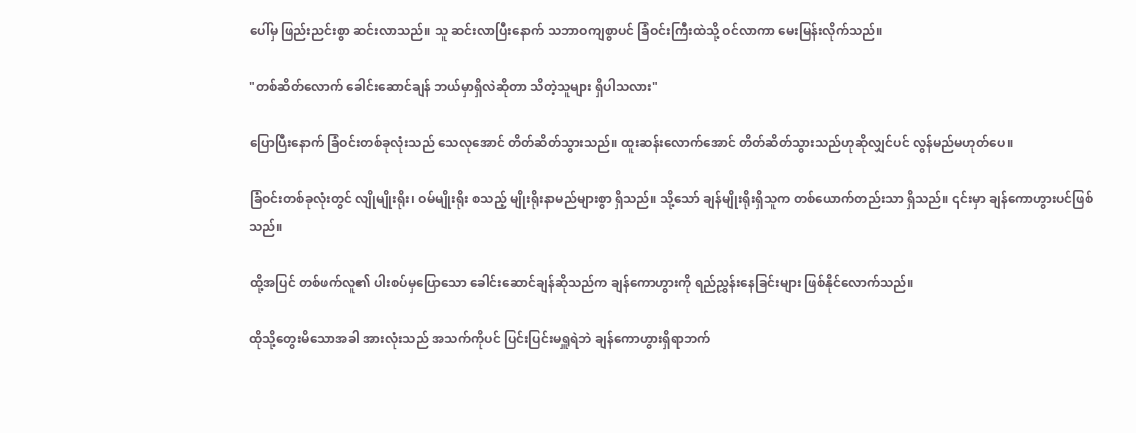ပေါ်မှ ဖြည်းညင်းစွာ ဆင်းလာသည်။ သူ ဆင်းလာပြီးနောက် သဘာဝကျစွာပင် ခြံဝင်းကြီးထဲသို့ ဝင်လာကာ မေးမြန်းလိုက်သည်။

"တစ်ဆိတ်လောက် ခေါင်းဆောင်ချန် ဘယ်မှာရှိလဲဆိုတာ သိတဲ့သူများ ရှိပါသလား"

ပြောပြီးနောက် ခြံဝင်းတစ်ခုလုံးသည် သေလုအောင် တိတ်ဆိတ်သွားသည်။ ထူးဆန်းလောက်အောင် တိတ်ဆိတ်သွားသည်ဟုဆိုလျှင်ပင် လွန်မည်မဟုတ်ပေ။

ခြံဝင်းတစ်ခုလုံးတွင် လျိုမျိုးရိုး၊ ဝမ်မျိုးရိုး စသည့် မျိုးရိုးနာမည်များစွာ ရှိသည်။ သို့သော် ချန်မျိုးရိုးရှိသူက တစ်ယောက်တည်းသာ ရှိသည်။ ၎င်းမှာ ချန်ကောဟွားပင်ဖြစ်သည်။

ထို့အပြင် တစ်ဖက်လူ၏ ပါးစပ်မှပြောသော ခေါင်းဆောင်ချန်ဆိုသည်က ချန်ကောဟွားကို ရည်ညွှန်းနေခြင်းများ ဖြစ်နိုင်လောက်သည်။

ထိုသို့တွေးမိသောအခါ အားလုံးသည် အသက်ကိုပင် ပြင်းပြင်းမရှူရဲဘဲ ချန်ကောဟွားရှိရာဘက်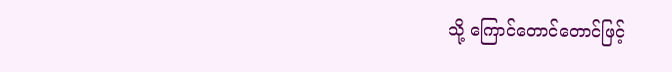သို့ ကြောင်တောင်တောင်ဖြင့်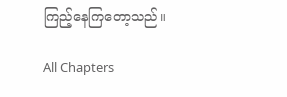ကြည့်နေကြတော့သည်။

All Chapters